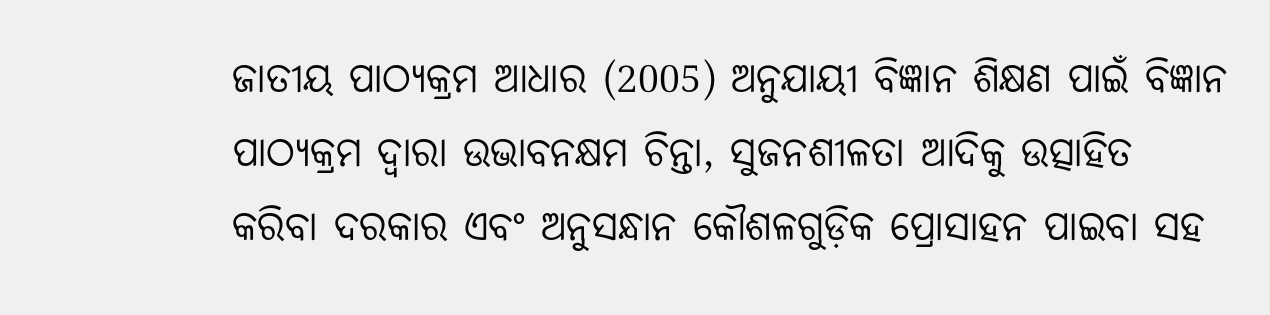ଜାତୀୟ ପାଠ୍ୟକ୍ରମ ଆଧାର (2005) ଅନୁଯାୟୀ ବିଜ୍ଞାନ ଶିକ୍ଷଣ ପାଇଁ ବିଜ୍ଞାନ ପାଠ୍ୟକ୍ରମ ଦ୍ଵାରା ଉଭାବନକ୍ଷମ ଚିନ୍ତା, ସୁଜନଶୀଳତା ଆଦିକୁ ଉତ୍ସାହିତ କରିବା ଦରକାର ଏବଂ ଅନୁସନ୍ଧାନ କୌଶଳଗୁଡ଼ିକ ପ୍ରୋସାହନ ପାଇବା ସହ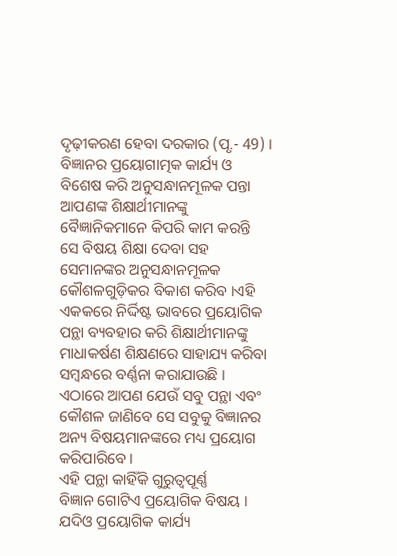ଦୃଢ଼ୀକରଣ ହେବା ଦରକାର (ପୃ.- 49) । ବିଜ୍ଞାନର ପ୍ରୟୋଗାତ୍ମକ କାର୍ଯ୍ୟ ଓ ବିଶେଷ କରି ଅନୁସନ୍ଧାନମୂଳକ ପନ୍ତା ଆପଣଙ୍କ ଶିକ୍ଷାର୍ଥୀମାନଙ୍କୁ ବୈଜ୍ଞାନିକମାନେ କିପରି କାମ କରନ୍ତି ସେ ବିଷୟ ଶିକ୍ଷା ଦେବା ସହ ସେମାନଙ୍କର ଅନୁସନ୍ଧାନମୂଳକ କୌଶଳଗୁଡ଼ିକର ବିକାଶ କରିବ ।ଏହି ଏକକରେ ନିର୍ଦ୍ଦିଷ୍ଟ ଭାବରେ ପ୍ରୟୋଗିକ ପନ୍ଥା ବ୍ୟବହାର କରି ଶିକ୍ଷାର୍ଥୀମାନଙ୍କୁ ମାଧାକର୍ଷଣ ଶିକ୍ଷଣରେ ସାହାଯ୍ୟ କରିବା ସମ୍ବନ୍ଧରେ ବର୍ଣ୍ଣନା କରାଯାଉଛି । ଏଠାରେ ଆପଣ ଯେଉଁ ସବୁ ପନ୍ଥା ଏବଂ କୌଶଳ ଜାଣିବେ ସେ ସବୁକୁ ବିଜ୍ଞାନର ଅନ୍ୟ ବିଷୟମାନଙ୍କରେ ମଧ୍ୟ ପ୍ରୟୋଗ କରିପାରିବେ ।
ଏହି ପନ୍ଥା କାହିଁକି ଗୁରୁତ୍ଵପୂର୍ଣ୍ଣ
ବିଜ୍ଞାନ ଗୋଟିଏ ପ୍ରୟୋଗିକ ବିଷୟ । ଯଦିଓ ପ୍ରୟୋଗିକ କାର୍ଯ୍ୟ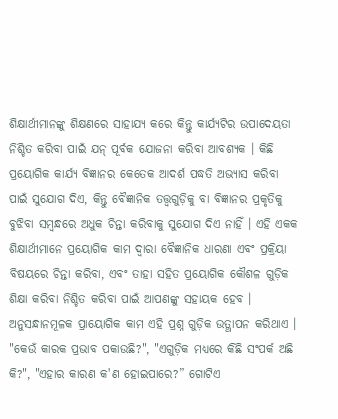ଶିକ୍ଷାର୍ଥୀମାନଙ୍କୁ ଶିକ୍ଷଣରେ ସାହାଯ୍ୟ କରେ କିନ୍ତୁ କାର୍ଯ୍ୟଟିର ଉପାଦେୟତା ନିଶ୍ଚିତ କରିବା ପାଇଁ ଯନ୍ ପୂର୍ବକ ଯୋଜନା କରିବା ଆବଶ୍ୟକ । କିଛି ପ୍ରୟୋଗିକ କାର୍ଯ୍ୟ ବିଜ୍ଞାନର କେତେକ ଆଦର୍ଶ ପଦ୍ଧତି ଅଭ୍ୟାସ କରିବା ପାଇଁ ସୁଯୋଗ ଦିଏ, କିନ୍ତୁ ବୈଜ୍ଞାନିକ ତତ୍ତ୍ଵଗୁଡ଼ିକୁ ବା ବିଜ୍ଞାନର ପ୍ରକୃତିକୁ ବୁଝିବା ସମ୍ବନ୍ଧରେ ଅଧୁକ ଚିନ୍ତା କରିବାକୁ ସୁଯୋଗ ଦିଏ ନାହିଁ । ଏହି ଏକକ ଶିକ୍ଷାର୍ଥୀମାନେ ପ୍ରୟୋଗିକ କାମ ଦ୍ଵାରା ବୈଜ୍ଞାନିକ ଧାରଣା ଏବଂ ପ୍ରକ୍ରିୟା ବିଷୟରେ ଚିନ୍ତା କରିବା, ଏବଂ ତାହା ସହିତ ପ୍ରୟୋଗିକ କୌଶଳ ଗୁଡ଼ିକ ଶିକ୍ଷା କରିବା ନିଶ୍ଚିତ କରିବା ପାଇଁ ଆପଣଙ୍କୁ ସହାୟକ ହେବ । ଅନୁସନ୍ଧାନମୂଳକ ପ୍ରାୟୋଗିକ କାମ ଏହି ପ୍ରଶ୍ନ ଗୁଡ଼ିକ ଉତ୍ଥାପନ କରିଥାଏ । "କେଉଁ କାରକ ପ୍ରଭାବ ପକାଉଛି?", "ଏଗୁଡ଼ିକ ମଧ୍ୟରେ କିଛି ସଂପର୍କ ଅଛି କି?", "ଏହାର କାରଣ କ'ଣ ହୋଇପାରେ?” ଗୋଟିଏ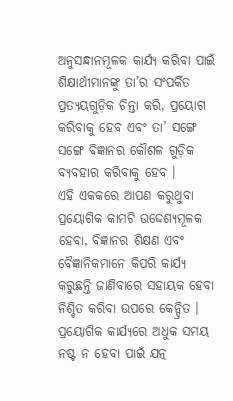ଅନୁସନ୍ଧାନମୂଳକ କାର୍ଯ୍ୟ କରିବା ପାଇଁ ଶିକ୍ଷାର୍ଥୀମାନଙ୍କୁ ତା’ର ସଂପର୍କିତ ପ୍ରତ୍ୟୟଗୁଡ଼ିକ ଚିନ୍ତା କରି, ପ୍ରୟୋଗ କରିବାକୁ ହେବ ଏବଂ ତା’ ସଙ୍ଗେ ସଙ୍ଗେ ବିଜ୍ଞାନର କୌଶଳ ଗୁଡ଼ିକ ବ୍ୟବହାର କରିବାକୁ ହେବ ।
ଏହି ଏକକରେ ଆପଣ କରୁଥୁବା ପ୍ରୟୋଗିକ କାମଟି ଉଦ୍ଦେଶ୍ୟମୂଳକ ହେବା, ବିଜ୍ଞାନର ଶିକ୍ଷଣ ଏବଂ ବୈଜ୍ଞାନିକମାନେ କିପରି କାର୍ଯ୍ୟ କରୁଛନ୍ତି ଜାଣିବାରେ ସହାୟକ ହେବା ନିଶ୍ଚିତ କରିବା ଉପରେ କେନ୍ଦ୍ରିତ । ପ୍ରୟୋଗିକ କାର୍ଯ୍ୟରେ ଅଧୁକ ସମୟ ନଷ୍ଟ ନ ହେବା ପାଇଁ ଯତ୍ନ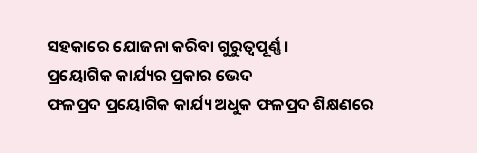ସହକାରେ ଯୋଜନା କରିବା ଗୁରୁତ୍ଵପୂର୍ଣ୍ଣ ।
ପ୍ରୟୋଗିକ କାର୍ଯ୍ୟର ପ୍ରକାର ଭେଦ
ଫଳପ୍ରଦ ପ୍ରୟୋଗିକ କାର୍ଯ୍ୟ ଅଧୁକ ଫଳପ୍ରଦ ଶିକ୍ଷଣରେ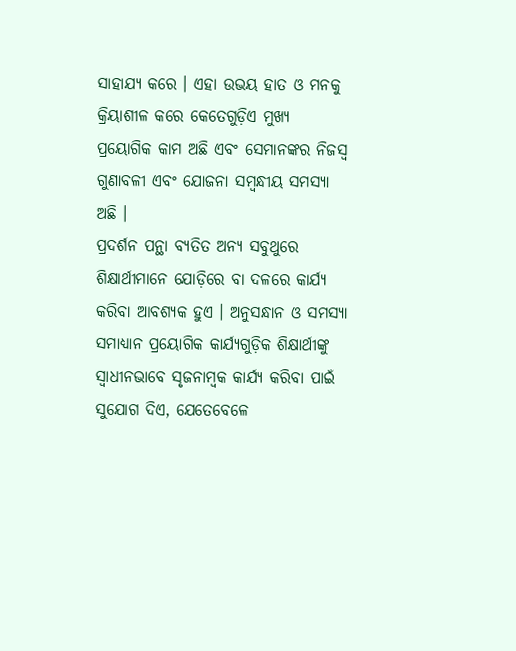ସାହାଯ୍ୟ କରେ । ଏହା ଉଭୟ ହାତ ଓ ମନକୁ କ୍ରିୟାଶୀଳ କରେ କେତେଗୁଡ଼ିଏ ମୁଖ୍ୟ ପ୍ରୟୋଗିକ କାମ ଅଛି ଏବଂ ସେମାନଙ୍କର ନିଜସ୍ଵ ଗୁଣାବଳୀ ଏବଂ ଯୋଜନା ସମ୍ବନ୍ଧୀୟ ସମସ୍ୟା ଅଛି ।
ପ୍ରଦର୍ଶନ ପନ୍ଥା ବ୍ୟତିତ ଅନ୍ୟ ସବୁଥୁରେ ଶିକ୍ଷାର୍ଥୀମାନେ ଯୋଡ଼ିରେ ବା ଦଳରେ କାର୍ଯ୍ୟ କରିବା ଆବଶ୍ୟକ ହୁଏ । ଅନୁସନ୍ଧାନ ଓ ସମସ୍ୟା ସମାଧ୍ୟାନ ପ୍ରୟୋଗିକ କାର୍ଯ୍ୟଗୁଡ଼ିକ ଶିକ୍ଷାର୍ଥୀଙ୍କୁ ସ୍ବାଧୀନଭାବେ ସୃଜନାମ୍ବକ କାର୍ଯ୍ୟ କରିବା ପାଇଁ ସୁଯୋଗ ଦିଏ, ଯେତେବେଳେ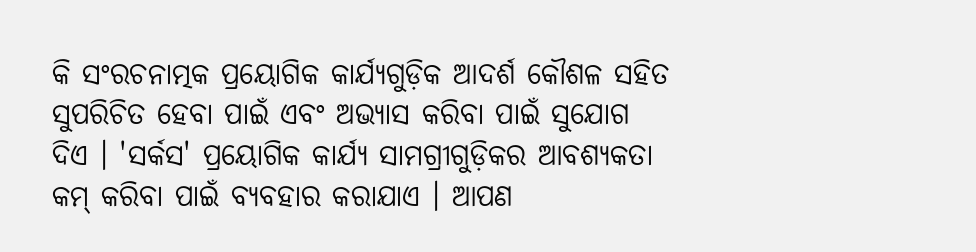କି ସଂରଚନାତ୍ମକ ପ୍ରୟୋଗିକ କାର୍ଯ୍ୟଗୁଡ଼ିକ ଆଦର୍ଶ କୌଶଳ ସହିତ ସୁପରିଚିତ ହେବା ପାଇଁ ଏବଂ ଅଭ୍ୟାସ କରିବା ପାଇଁ ସୁଯୋଗ ଦିଏ । 'ସର୍କସ' ପ୍ରୟୋଗିକ କାର୍ଯ୍ୟ ସାମଗ୍ରୀଗୁଡ଼ିକର ଆବଶ୍ୟକତା କମ୍ କରିବା ପାଇଁ ବ୍ୟବହାର କରାଯାଏ । ଆପଣ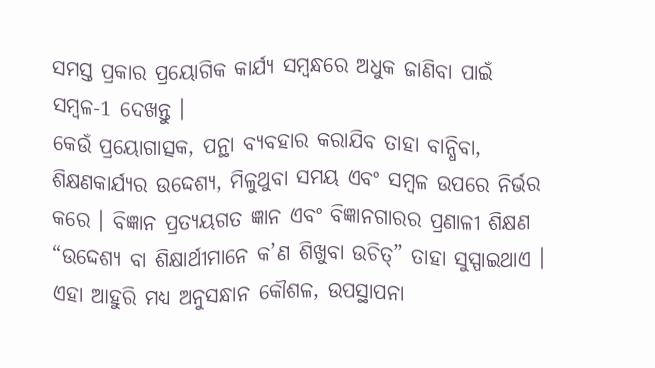ସମସ୍ତ ପ୍ରକାର ପ୍ରୟୋଗିକ କାର୍ଯ୍ୟ ସମ୍ବନ୍ଧରେ ଅଧୁକ ଜାଣିବା ପାଇଁ ସମ୍ବଳ-1 ଦେଖନ୍ତୁ ।
କେଉଁ ପ୍ରୟୋଗାତ୍ସକ, ପନ୍ଥା ବ୍ୟବହାର କରାଯିବ ତାହା ବାନ୍ଧିବା, ଶିକ୍ଷଣକାର୍ଯ୍ୟର ଉଦ୍ଦେଶ୍ୟ, ମିଳୁଥୁବା ସମୟ ଏବଂ ସମ୍ବଳ ଉପରେ ନିର୍ଭର କରେ । ବିଜ୍ଞାନ ପ୍ରତ୍ୟୟଗତ ଜ୍ଞାନ ଏବଂ ବିଜ୍ଞାନଗାରର ପ୍ରଣାଳୀ ଶିକ୍ଷଣ “ଉଦ୍ଦେଶ୍ୟ ବା ଶିକ୍ଷାର୍ଥୀମାନେ କ’ଣ ଶିଖୁବା ଉଚିତ୍” ତାହା ସୁସ୍ପାଇଥାଏ । ଏହା ଆହୁରି ମଧ୍ୟ ଅନୁସନ୍ଧାନ କୌଶଳ, ଉପସ୍ଥାପନା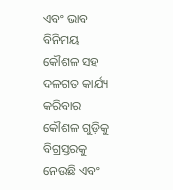ଏବଂ ଭାବ ବିନିମୟ କୌଶଳ ସହ ଦଳଗତ କାର୍ଯ୍ୟ କରିବାର କୌଶଳ ଗୁଡ଼ିକୁ ବିଗ୍ରସ୍ତରକୁ ନେଉଛି ଏବଂ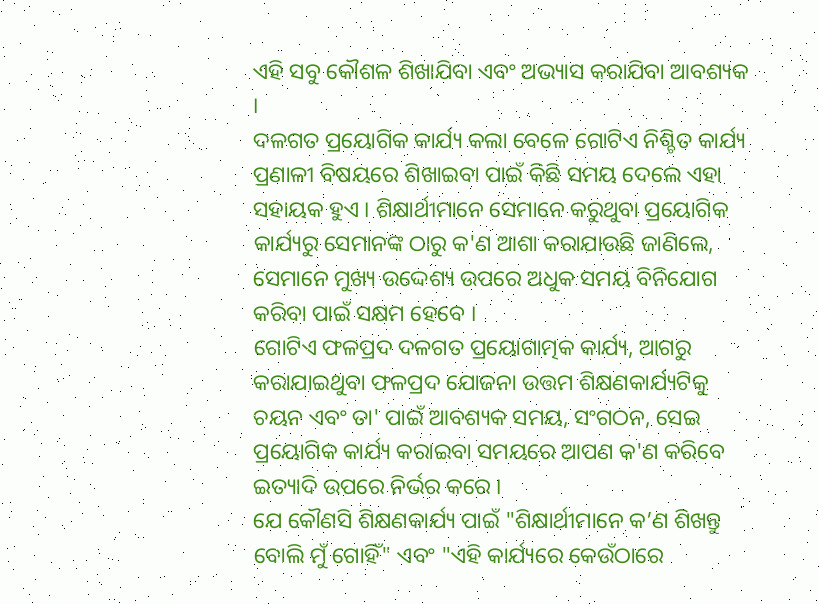ଏହି ସବୁ କୌଶଳ ଶିଖାଯିବା ଏବଂ ଅଭ୍ୟାସ କରାଯିବା ଆବଶ୍ୟକ ।
ଦଳଗତ ପ୍ରୟୋଗିକ କାର୍ଯ୍ୟ କଲା ବେଳେ ଗୋଟିଏ ନିଶ୍ଚିତ କାର୍ଯ୍ୟ ପ୍ରଣାଳୀ ବିଷୟରେ ଶିଖାଇବା ପାଇଁ କିଛି ସମୟ ଦେଲେ ଏହା ସହାୟକ ହୁଏ । ଶିକ୍ଷାର୍ଥୀମାନେ ସେମାନେ କରୁଥୁବା ପ୍ରୟୋଗିକ କାର୍ଯ୍ୟରୁ ସେମାନଙ୍କ ଠାରୁ କ'ଣ ଆଶା କରାଯାଉଛି ଜାଣିଲେ, ସେମାନେ ମୁଖ୍ୟ ଉଦ୍ଦେଶ୍ୟ ଉପରେ ଅଧୁକ ସମୟ ବିନିଯୋଗ କରିବା ପାଇଁ ସକ୍ଷମ ହେବେ ।
ଗୋଟିଏ ଫଳପ୍ରଦ ଦଳଗତ ପ୍ରୟୋଗାତ୍ମକ କାର୍ଯ୍ୟ, ଆଗରୁ କରାଯାଇଥୁବା ଫଳପ୍ରଦ ଯୋଜନା ଉତ୍ତମ ଶିକ୍ଷଣକାର୍ଯ୍ୟଟିକୁ ଚୟନ ଏବଂ ତା' ପାଇଁ ଆବଶ୍ୟକ ସମୟ, ସଂଗଠନ, ସେଇ ପ୍ରୟୋଗିକ କାର୍ଯ୍ୟ କରାଇବା ସମୟରେ ଆପଣ କ'ଣ କରିବେ ଇତ୍ୟାଦି ଉପରେ ନିର୍ଭର କରେ ।
ଯେ କୌଣସି ଶିକ୍ଷଣକାର୍ଯ୍ୟ ପାଇଁ "ଶିକ୍ଷାର୍ଥୀମାନେ କ’ଣ ଶିଖନ୍ତୁ ବୋଲି ମୁଁ ଗୋହିଁ" ଏବଂ "ଏହି କାର୍ଯ୍ୟରେ କେଉଁଠାରେ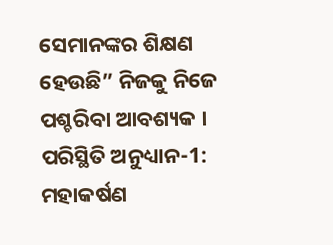ସେମାନଙ୍କର ଶିକ୍ଷଣ ହେଉଛି” ନିଜକୁ ନିଜେ ପଶ୍ଚରିବା ଆବଶ୍ୟକ ।
ପରିସ୍ଥିତି ଅନୁଧ୍ୟାନ-1: ମହାକର୍ଷଣ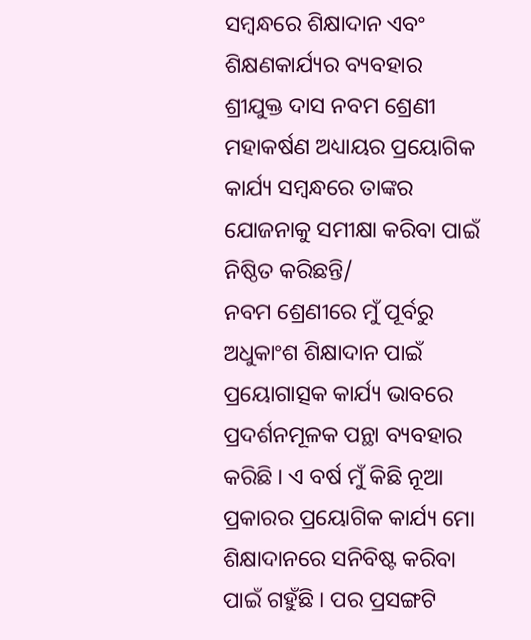ସମ୍ବନ୍ଧରେ ଶିକ୍ଷାଦାନ ଏବଂ ଶିକ୍ଷଣକାର୍ଯ୍ୟର ବ୍ୟବହାର
ଶ୍ରୀଯୁକ୍ତ ଦାସ ନବମ ଶ୍ରେଣୀ ମହାକର୍ଷଣ ଅଧ୍ୟାୟର ପ୍ରୟୋଗିକ କାର୍ଯ୍ୟ ସମ୍ବନ୍ଧରେ ତାଙ୍କର ଯୋଜନାକୁ ସମୀକ୍ଷା କରିବା ପାଇଁ ନିଷ୍ଠିତ କରିଛନ୍ତି/
ନବମ ଶ୍ରେଣୀରେ ମୁଁ ପୂର୍ବରୁ ଅଧୁକାଂଶ ଶିକ୍ଷାଦାନ ପାଇଁ ପ୍ରୟୋଗାତ୍ସକ କାର୍ଯ୍ୟ ଭାବରେ ପ୍ରଦର୍ଶନମୂଳକ ପନ୍ଥା ବ୍ୟବହାର କରିଛି । ଏ ବର୍ଷ ମୁଁ କିଛି ନୂଆ ପ୍ରକାରର ପ୍ରୟୋଗିକ କାର୍ଯ୍ୟ ମୋ ଶିକ୍ଷାଦାନରେ ସନିବିଷ୍ଟ କରିବା ପାଇଁ ଗହୁଁଛି । ପର ପ୍ରସଙ୍ଗଟି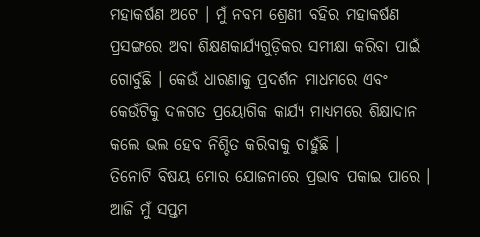ମହାକର୍ଷଣ ଅଟେ । ମୁଁ ନବମ ଶ୍ରେଣୀ ବହିର ମହାକର୍ଷଣ ପ୍ରସଙ୍ଗରେ ଅବା ଶିକ୍ଷଣକାର୍ଯ୍ୟଗୁଡ଼ିକର ସମୀକ୍ଷା କରିବା ପାଇଁ ଗୋର୍ବୁଛି । କେଉଁ ଧାରଣାକୁ ପ୍ରଦର୍ଶନ ମାଧମରେ ଏବଂ କେଉଁଟିକୁ ଦଳଗତ ପ୍ରୟୋଗିକ କାର୍ଯ୍ୟ ମାଧ୍ୟମରେ ଶିକ୍ଷାଦାନ କଲେ ଭଲ ହେବ ନିଶ୍ଚିତ କରିବାକୁ ଚାହୁଁଛି ।
ତିନୋଟି ବିଷୟ ମୋର ଯୋଜନାରେ ପ୍ରଭାବ ପକାଇ ପାରେ ।
ଆଜି ମୁଁ ସପ୍ତମ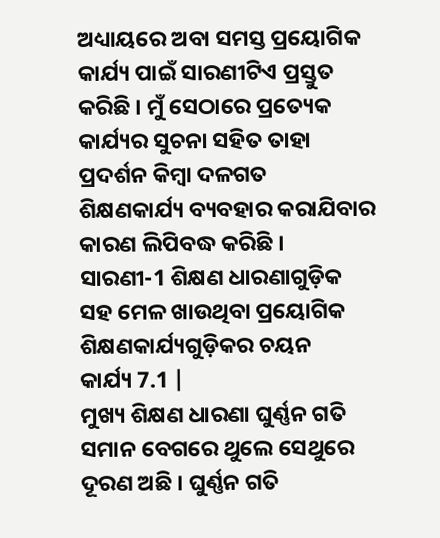ଅଧ୍ୟାୟରେ ଅବା ସମସ୍ତ ପ୍ରୟୋଗିକ କାର୍ଯ୍ୟ ପାଇଁ ସାରଣୀଟିଏ ପ୍ରସ୍ତୁତ କରିଛି । ମୁଁ ସେଠାରେ ପ୍ରତ୍ୟେକ କାର୍ଯ୍ୟର ସୁଚନା ସହିତ ତାହା ପ୍ରଦର୍ଶନ କିମ୍ବା ଦଳଗତ ଶିକ୍ଷଣକାର୍ଯ୍ୟ ବ୍ୟବହାର କରାଯିବାର କାରଣ ଲିପିବଦ୍ଧ କରିଛି ।
ସାରଣୀ-1 ଶିକ୍ଷଣ ଧାରଣାଗୁଡ଼ିକ ସହ ମେଳ ଖାଉଥିବା ପ୍ରୟୋଗିକ ଶିକ୍ଷଣକାର୍ଯ୍ୟଗୁଡ଼ିକର ଚୟନ
କାର୍ଯ୍ୟ 7.1 |
ମୁଖ୍ୟ ଶିକ୍ଷଣ ଧାରଣା ଘୁର୍ଣ୍ଣନ ଗତି ସମାନ ବେଗରେ ଥୁଲେ ସେଥୁରେ ଦୂରଣ ଅଛି । ଘୁର୍ଣ୍ଣନ ଗତି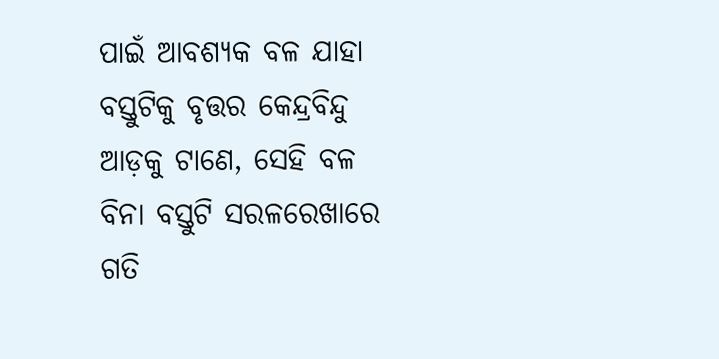ପାଇଁ ଆବଶ୍ୟକ ବଳ ଯାହା ବସ୍ତୁଟିକୁ ବୃତ୍ତର କେନ୍ଦ୍ରବିନ୍ଦୁ ଆଡ଼କୁ ଟାଣେ, ସେହି ବଳ ବିନା ବସ୍ତୁଟି ସରଳରେଖାରେ ଗତି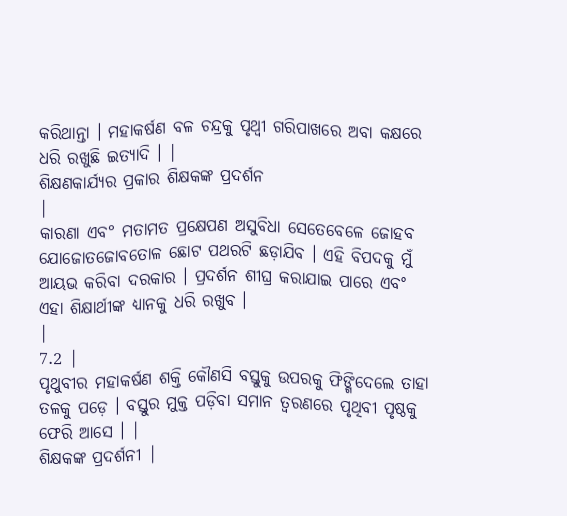କରିଥାନ୍ତା । ମହାକର୍ଷଣ ବଳ ଚନ୍ଦ୍ରକୁ ପୃଥ୍ବୀ ଗରିପାଖରେ ଅବା କକ୍ଷରେ ଧରି ରଖୁଛି ଇତ୍ୟାଦି । |
ଶିକ୍ଷଣକାର୍ଯ୍ୟର ପ୍ରକାର ଶିକ୍ଷକଙ୍କ ପ୍ରଦର୍ଶନ
|
କାରଣା ଏବ° ମତାମତ ପ୍ରକ୍ଷେପଣ ଅସୁବିଧା ସେତେବେଳେ ଜୋହବ ଯୋଜୋତଜୋବତୋଳ ଛୋଟ ପଥରଟି ଛଡ଼ାଯିବ । ଏହି ବିପଦକୁ ମୁଁ ଆୟଭ କରିବା ଦରକାର । ପ୍ରଦର୍ଶନ ଶୀଘ୍ର କରାଯାଇ ପାରେ ଏବଂ ଏହା ଶିକ୍ଷାର୍ଥୀଙ୍କ ଧ୍ୟାନକୁ ଧରି ରଖୁବ ।
|
7.2 |
ପୃଥୁବୀର ମହାକର୍ଷଣ ଶକ୍ତି କୌଣସି ବସ୍ତୁକୁ ଉପରକୁ ଫିଙ୍ଗିଦେଲେ ତାହା ତଳକୁ ପଡ଼େ । ବସ୍ତୁର ମୁକ୍ତ ପଡ଼ିବା ସମାନ ତ୍ଵରଣରେ ପୃଥିବୀ ପୃଷ୍ଠକୁ ଫେରି ଆସେ । |
ଶିକ୍ଷକଙ୍କ ପ୍ରଦର୍ଶନୀ |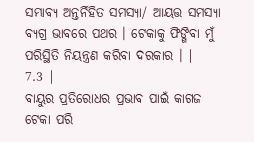ସମ୍ଭାବ୍ୟ ଅନ୍ତର୍ନିହିତ ସମସ୍ୟା/ ଆୟତ୍ତ ସମସ୍ୟା ବ୍ୟଗ୍ର ଭାବରେ ପଥର । ଟେକାକୁ ଫିଙ୍ଗିବା ମୁଁ ପରିସ୍ଥିତି ନିୟନ୍ତ୍ରଣ କରିବା ଦରକାର । |
7.3 |
ବାୟୁର ପ୍ରତିରୋଧର ପ୍ରଭାବ ପାଇଁ କାଗଜ ଟେକା ପରି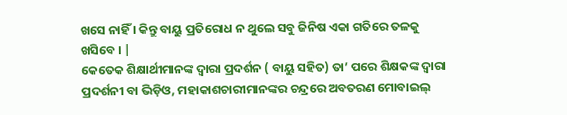ଖସେ ନାହିଁ । କିନ୍ତୁ ବାୟୁ ପ୍ରତିରୋଧ ନ ଥୁଲେ ସବୁ ଜିନିଷ ଏକା ଗତିରେ ତଳକୁ ଖସିବେ । |
କେତେକ ଶିକ୍ଷାର୍ଥୀମାନଙ୍କ ଦ୍ଵାରା ପ୍ରଦର୍ଶନ ( ବାୟୁ ସହିତ) ତା’ ପରେ ଶିକ୍ଷକଙ୍କ ଦ୍ଵାରା ପ୍ରଦର୍ଶନୀ ବା ଭିଡ଼ିଓ, ମହାକାଶଚାରୀମାନଙ୍କର ଚନ୍ଦ୍ରରେ ଅବତରଣ ମୋବାଇଲ୍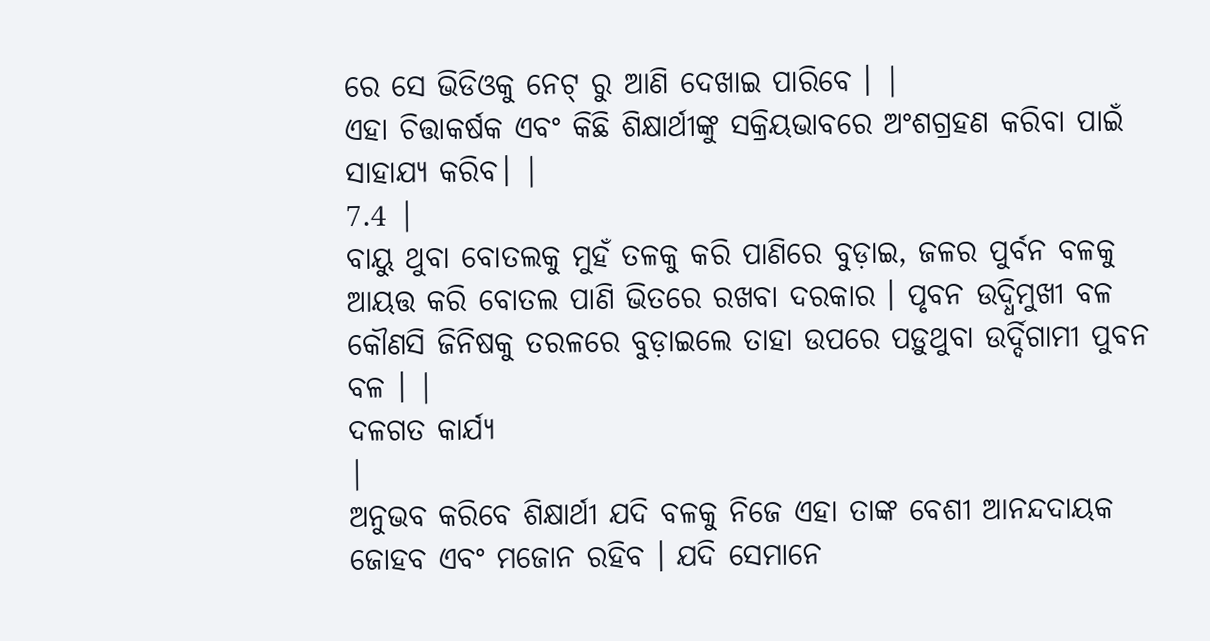ରେ ସେ ଭିଡିଓକୁ ନେଟ୍ ରୁ ଆଣି ଦେଖାଇ ପାରିବେ । |
ଏହା ଚିତ୍ତାକର୍ଷକ ଏବଂ କିଛି ଶିକ୍ଷାର୍ଥୀଙ୍କୁ ସକ୍ରିୟଭାବରେ ଅଂଶଗ୍ରହଣ କରିବା ପାଇଁ ସାହାଯ୍ୟ କରିବ। |
7.4 |
ବାୟୁ ଥୁବା ବୋତଲକୁ ମୁହଁ ତଳକୁ କରି ପାଣିରେ ବୁଡ଼ାଇ, ଜଳର ପୁର୍ବନ ବଳକୁ ଆୟତ୍ତ କରି ବୋତଲ ପାଣି ଭିତରେ ରଖବା ଦରକାର । ପୃବନ ଉଦ୍ଧିମୁଖୀ ବଳ କୌଣସି ଜିନିଷକୁ ତରଳରେ ବୁଡ଼ାଇଲେ ତାହା ଉପରେ ପଡ଼ୁଥୁବା ଉର୍ଦ୍ଦିଗାମୀ ପୁବନ ବଳ । |
ଦଳଗତ କାର୍ଯ୍ୟ
|
ଅନୁଭବ କରିବେ ଶିକ୍ଷାର୍ଥୀ ଯଦି ବଳକୁ ନିଜେ ଏହା ତାଙ୍କ ବେଶୀ ଆନନ୍ଦଦାୟକ ଜୋହବ ଏବଂ ମଜୋନ ରହିବ । ଯଦି ସେମାନେ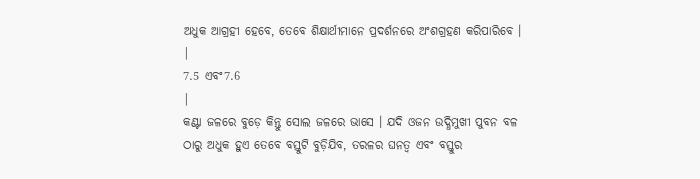ଅଧୁକ ଆଗ୍ରହୀ ହେବେ, ତେବେ ଶିକ୍ଷାର୍ଥୀମାନେ ପ୍ରଦର୍ଶନରେ ଅଂଶଗ୍ରହଣ କରିପାରିବେ ।
|
7.5 ଏବଂ7.6
|
କଣ୍ଟା ଜଳରେ ବୁଡ଼େ କିନ୍ତୁ ସୋଲ ଜଳରେ ଭାସେ । ଯଦି ଓଜନ ଉଦ୍ଧିମୁଖୀ ପୁବନ ବଳ ଠାରୁ ଅଧୁକ ହୁଏ ତେବେ ବସ୍ତୁଟି ବୁଡ଼ିଯିବ, ତରଳର ଘନତ୍ଵ ଏବଂ ବସ୍ତୁର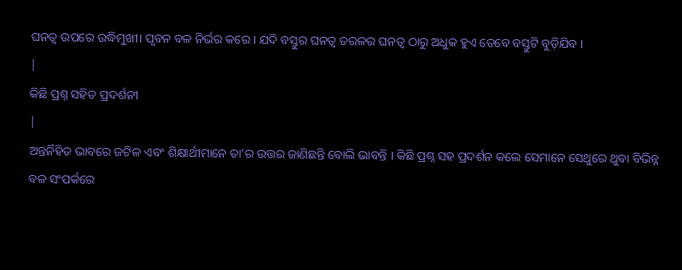ଘନତ୍ଵ ଉପରେ ଉଦ୍ଧିମୁଖୀ। ପୃବନ ବଳ ନିର୍ଭର କରେ । ଯଦି ବସ୍ତୁର ଘନତ୍ଵ ତରଳର ଘନତ୍ଵ ଠାରୁ ଅଧୁକ ହୁଏ ତେବେ ବସ୍ତୁଟି ବୁଡ଼ିଯିବ ।
|
କିଛି ପ୍ରଶ୍ନ ସହିତ ପ୍ରଦର୍ଶନୀ
|
ଅନ୍ତର୍ନିହିତ ଭାବରେ ଜଟିଳ ଏବଂ ଶିକ୍ଷାର୍ଥୀମାନେ ତା’ର ଉତ୍ତର ଜାଣିଛନ୍ତି ବୋଲି ଭାବନ୍ତି । କିଛି ପ୍ରଶ୍ନ ସହ ପ୍ରଦର୍ଶନ କଲେ ସେମାନେ ସେଥୁରେ ଥୁବା ବିଭିନ୍ନ ବଳ ସଂପର୍କରେ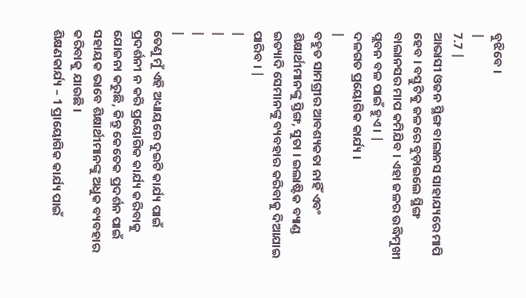ବୁଝିବେ ।
|
7.7 |
ଆଭାସୀ ଓଜନ ସ୍ଥିଙ୍ଗ ବାଲାନସ ସାହାଯ୍ୟରେ ମାପି ହେବ । ବସ୍ତୁଟିକୁ ଜଳରେ ବୁଡ଼ାଇଲେ ସ୍ଥିଙ୍ଗ ବାଲାନସର ମାପ କମିଯିବ । ଏହା ଜଳର ଉଦ୍ଧିମୁଖୀ ପ୍ଲବନ ବଳ ପାଇଁ ହୁଏ । |
ଦଳଗତ ପ୍ରୟୋଗିକ କାର୍ଯ୍ୟ ।
|
ବହୁତ ସାମଗ୍ରୀର ଆବଶ୍ୟକତା ନାହିଁ ଏବଂ ଶିକ୍ଷାର୍ଥୀମାନଙ୍କୁ ସ୍ତିଙ୍ଗ, ସୁତା । ଇଲାଷ୍ଟିକ ବ୍ୟାଣ୍ଡ ଇତ୍ୟାଦି ସେମାନଙ୍କୁ ବ୍ୟବହାର କରିବାକୁ ଦିଆଯାଇ ପାରିବ । |
|
|
|
|
ତେଣୁ ମୁଁ ଏହି ଅଧ୍ୟାୟରେ ଦୁଇଟି କାର୍ଯ୍ୟ ପାଇଁ ପ୍ରଦର୍ଶନୀ ନ କରି ପ୍ରୟୋଗିକ କାର୍ଯ୍ୟ କରିବାକୁ ଯୋଜନା କରୁଛି, କିନ୍ତୁ କେତେକ ପ୍ରଦର୍ଶନ ପାଇଁ ସହାୟକ ଭାବେ ଶିକ୍ଷାର୍ଥୀମାନଙ୍କୁ ଅଧୁକ ବ୍ୟବହାର କରିବାକୁ ଯାଉଛି ।
ଶିକ୍ଷଣକାର୍ଯ୍ୟ – 1 ପ୍ରାୟୋଗିକ କାର୍ଯ୍ୟ ପାଇଁ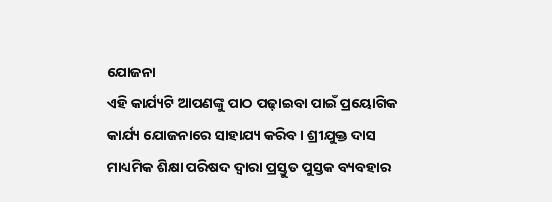ଯୋଜନା
ଏହି କାର୍ଯ୍ୟଟି ଆପଣଙ୍କୁ ପାଠ ପଢ଼ାଇବା ପାଇଁ ପ୍ରୟୋଗିକ କାର୍ଯ୍ୟ ଯୋଜନାରେ ସାହାଯ୍ୟ କରିବ । ଶ୍ରୀଯୁକ୍ତ ଦାସ ମାଧ୍ୟମିକ ଶିକ୍ଷା ପରିଷଦ ଦ୍ଵାରା ପ୍ରସ୍ତୁତ ପୁସ୍ତକ ବ୍ୟବହାର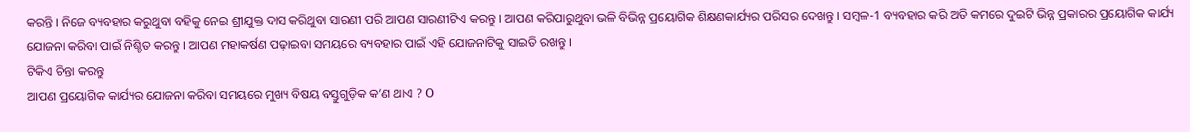କରନ୍ତି । ନିଜେ ବ୍ୟବହାର କରୁଥୁବା ବହିକୁ ନେଇ ଶ୍ରୀଯୁକ୍ତ ଦାସ କରିଥୁବା ସାରଣୀ ପରି ଆପଣ ସାରଣୀଟିଏ କରନ୍ତୁ । ଆପଣ କରିପାରୁଥୁବା ଭଳି ବିଭିନ୍ନ ପ୍ରୟୋଗିକ ଶିକ୍ଷଣକାର୍ଯ୍ୟର ପରିସର ଦେଖନ୍ତୁ । ସମ୍ବଳ-1 ବ୍ୟବହାର କରି ଅତି କମରେ ଦୁଇଟି ଭିନ୍ନ ପ୍ରକାରର ପ୍ରୟୋଗିକ କାର୍ଯ୍ୟ ଯୋଜନା କରିବା ପାଇଁ ନିଶ୍ଚିତ କରନ୍ତୁ । ଆପଣ ମହାକର୍ଷଣ ପଢ଼ାଇବା ସମୟରେ ବ୍ୟବହାର ପାଇଁ ଏହି ଯୋଜନାଟିକୁ ସାଇତି ରଖନ୍ତୁ ।
ଟିକିଏ ଚିନ୍ତା କରନ୍ତୁ
ଆପଣ ପ୍ରୟୋଗିକ କାର୍ଯ୍ୟର ଯୋଜନା କରିବା ସମୟରେ ମୁଖ୍ୟ ବିଷୟ ବସ୍ତୁଗୁଡ଼ିକ କ’ଣ ଥାଏ ? Ο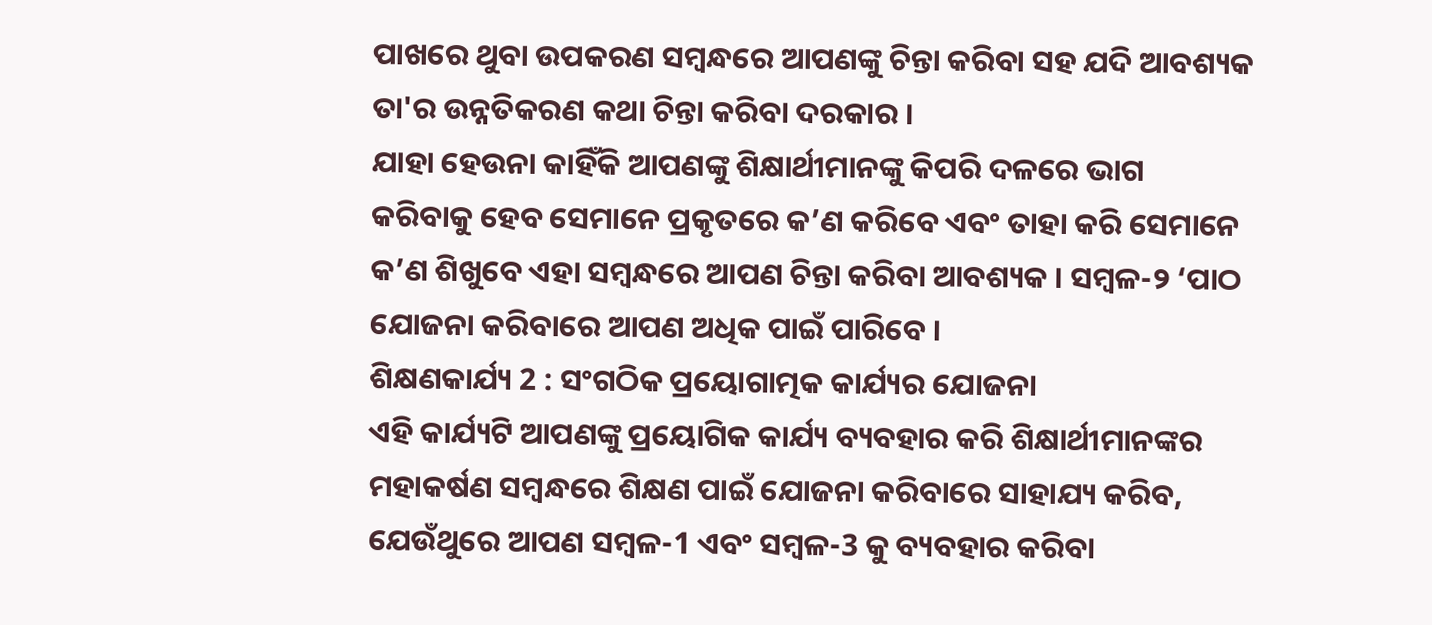ପାଖରେ ଥୁବା ଉପକରଣ ସମ୍ବନ୍ଧରେ ଆପଣଙ୍କୁ ଚିନ୍ତା କରିବା ସହ ଯଦି ଆବଶ୍ୟକ ତା'ର ଉନ୍ନତିକରଣ କଥା ଚିନ୍ତା କରିବା ଦରକାର ।
ଯାହା ହେଉନା କାହିଁକି ଆପଣଙ୍କୁ ଶିକ୍ଷାର୍ଥୀମାନଙ୍କୁ କିପରି ଦଳରେ ଭାଗ କରିବାକୁ ହେବ ସେମାନେ ପ୍ରକୃତରେ କ’ଣ କରିବେ ଏବଂ ତାହା କରି ସେମାନେ କ’ଣ ଶିଖୁବେ ଏହା ସମ୍ବନ୍ଧରେ ଆପଣ ଚିନ୍ତା କରିବା ଆବଶ୍ୟକ । ସମ୍ବଳ-୨ ‘ପାଠ ଯୋଜନା କରିବାରେ ଆପଣ ଅଧିକ ପାଇଁ ପାରିବେ ।
ଶିକ୍ଷଣକାର୍ଯ୍ୟ 2 : ସଂଗଠିକ ପ୍ରୟୋଗାତ୍ମକ କାର୍ଯ୍ୟର ଯୋଜନା
ଏହି କାର୍ଯ୍ୟଟି ଆପଣଙ୍କୁ ପ୍ରୟୋଗିକ କାର୍ଯ୍ୟ ବ୍ୟବହାର କରି ଶିକ୍ଷାର୍ଥୀମାନଙ୍କର ମହାକର୍ଷଣ ସମ୍ବନ୍ଧରେ ଶିକ୍ଷଣ ପାଇଁ ଯୋଜନା କରିବାରେ ସାହାଯ୍ୟ କରିବ, ଯେଉଁଥୁରେ ଆପଣ ସମ୍ବଳ-1 ଏବଂ ସମ୍ବଳ-3 କୁ ବ୍ୟବହାର କରିବା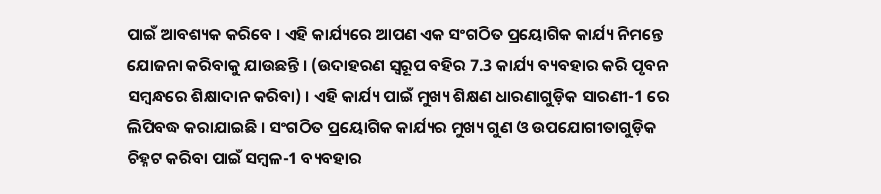ପାଇଁ ଆବଶ୍ୟକ କରିବେ । ଏହି କାର୍ଯ୍ୟରେ ଆପଣ ଏକ ସଂଗଠିତ ପ୍ରୟୋଗିକ କାର୍ଯ୍ୟ ନିମନ୍ତେ ଯୋଜନା କରିବାକୁ ଯାଉଛନ୍ତି । (ଉଦାହରଣ ସ୍ବରୂପ ବହିର 7.3 କାର୍ଯ୍ୟ ବ୍ୟବହାର କରି ପୃବନ ସମ୍ବନ୍ଧରେ ଶିକ୍ଷାଦାନ କରିବା) । ଏହି କାର୍ଯ୍ୟ ପାଇଁ ମୁଖ୍ୟ ଶିକ୍ଷଣ ଧାରଣାଗୁଡ଼ିକ ସାରଣୀ-1 ରେ ଲିପିବଦ୍ଧ କରାଯାଇଛି । ସଂଗଠିତ ପ୍ରୟୋଗିକ କାର୍ଯ୍ୟର ମୁଖ୍ୟ ଗୁଣ ଓ ଉପଯୋଗୀତାଗୁଡ଼ିକ ଚିହ୍ନଟ କରିବା ପାଇଁ ସମ୍ବଳ-1 ବ୍ୟବହାର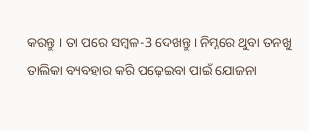କରନ୍ତୁ । ତା ପରେ ସମ୍ବଳ-3 ଦେଖନ୍ତୁ । ନିମ୍ନରେ ଥୁବା ତନଖୁ ତାଲିକା ବ୍ୟବହାର କରି ପଢ଼େଇବା ପାଇଁ ଯୋଜନା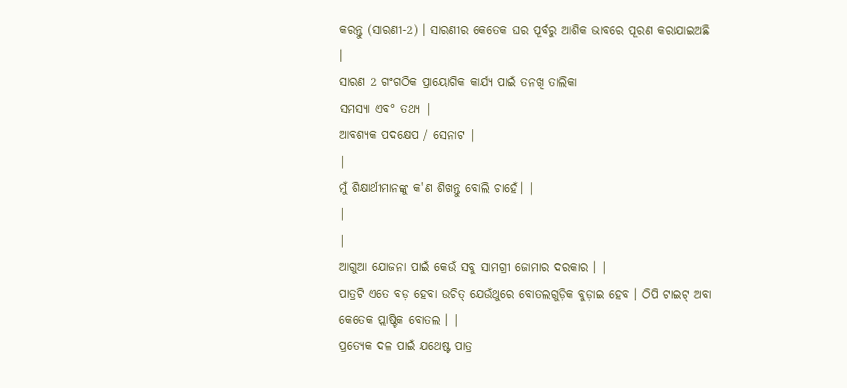କରନ୍ତୁ (ସାରଣୀ-2) । ସାରଣୀର କେତେକ ଘର ପୂର୍ବରୁ ଆଶିକ ଭାବରେ ପୂରଣ କରାଯାଇଅଛି ।
ସାରଣ 2 ଗଂଗଠିକ ପ୍ରାୟୋଗିକ କାର୍ଯ୍ୟ ପାଇଁ ତନଖି ତାଲିକା
ସମସ୍ୟା ଏବ° ତଥ୍ୟ |
ଆବଶ୍ୟକ ପଦକ୍ଷେପ / ସେନାଟ |
|
ମୁଁ ଶିକ୍ଷାର୍ଥୀମାନଙ୍କୁ କ'ଣ ଶିଖନ୍ତୁ ବୋଲି ଚାହେଁ। |
|
|
ଆଗୁଆ ଯୋଜନା ପାଇଁ କେଉଁ ସବୁ ସାମଗ୍ରୀ ଜୋମାର ଦରକାର । |
ପାତ୍ରଟି ଏତେ ବଡ଼ ହେବା ଉଚିତ୍ ଯେଉଁଥୁରେ ବୋତଲଗୁଡ଼ିକ ବୁଡ଼ାଇ ହେବ । ଠିପି ଟାଇଟ୍ ଅବା କେତେକ ପ୍ଲାଷ୍ଟିକ ବୋତଲ । |
ପ୍ରତ୍ୟେକ ଦଳ ପାଇଁ ଯଥେଷ୍ଟ ପାତ୍ର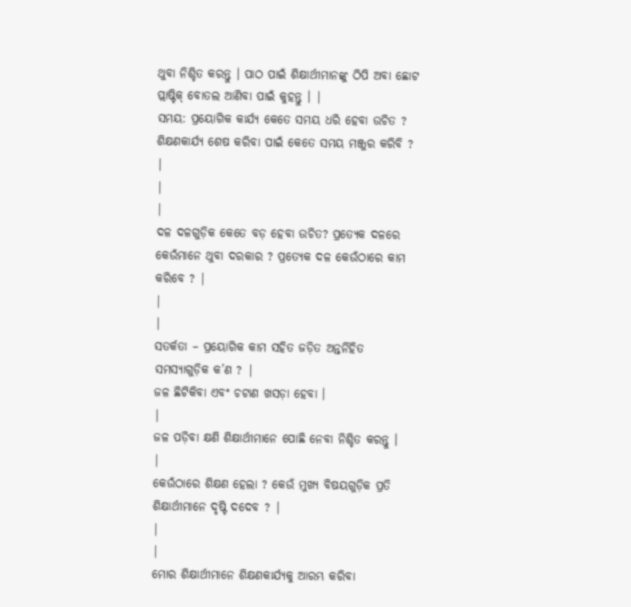ଥୁବା ନିଶ୍ଚିତ କରନ୍ତୁ । ପାଠ ପାଇଁ ଶିକ୍ଷାର୍ଥୀମାନଙ୍କୁ ଠିପି ଅବା ଛୋଟ ପ୍ଲାଷ୍ଟିକ୍ ବୋତଲ ଆଣିବା ପାଇଁ କୁହନ୍ତୁ । |
ସମୟ: ପ୍ରୟୋଗିକ କାର୍ଯ୍ୟ କେତେ ସମୟ ଧରି ହେବା ଉଚିତ ? ଶିକ୍ଷଣକାର୍ଯ୍ୟ ଶେଷ କରିବା ପାଇଁ କେତେ ସମୟ ମଞ୍ଜୁର କରିବି ? |
|
|
ଦଳ ଦଳଗୁଡ଼ିକ କେତେ ବଡ଼ ହେବା ଉଚିତ? ପ୍ରତ୍ୟେକ ଦଳରେ କେଉଁମାନେ ଥୁବା ଦରକାର ? ପ୍ରତ୍ୟେକ ଦଳ କେଉଁଠାରେ କାମ କରିବେ ? |
|
|
ସତର୍କତା – ପ୍ରୟୋଗିକ କାମ ସହିତ ଜଡ଼ିତ ଅନ୍ତର୍ନିହିତ ସମସ୍ୟାଗୁଡ଼ିକ କ’ଣ ? |
ଜଳ ଛିଟିକିବା ଏବଂ ଚଟାଣ ଖସଡ଼ା ହେବା ।
|
ଜଳ ପଡ଼ିବା କ୍ଷଣି ଶିକ୍ଷାର୍ଥୀମାନେ ପୋଛି ନେବା ନିଶ୍ଚିତ କରନ୍ତୁ ।
|
କେଉଁଠାରେ ଶିକ୍ଷଣ ହେଲା ? କେଉଁ ମୁଖ୍ୟ ବିଷୟଗୁଡ଼ିକ ପ୍ରତି ଶିକ୍ଷାର୍ଥୀମାନେ ଦୃଷ୍ଟି ଦଦେବ ? |
|
|
ମୋର ଶିକ୍ଷାର୍ଥୀମାନେ ଶିକ୍ଷଣକାର୍ଯ୍ୟକୁ ଆରମ୍ଭ କରିବା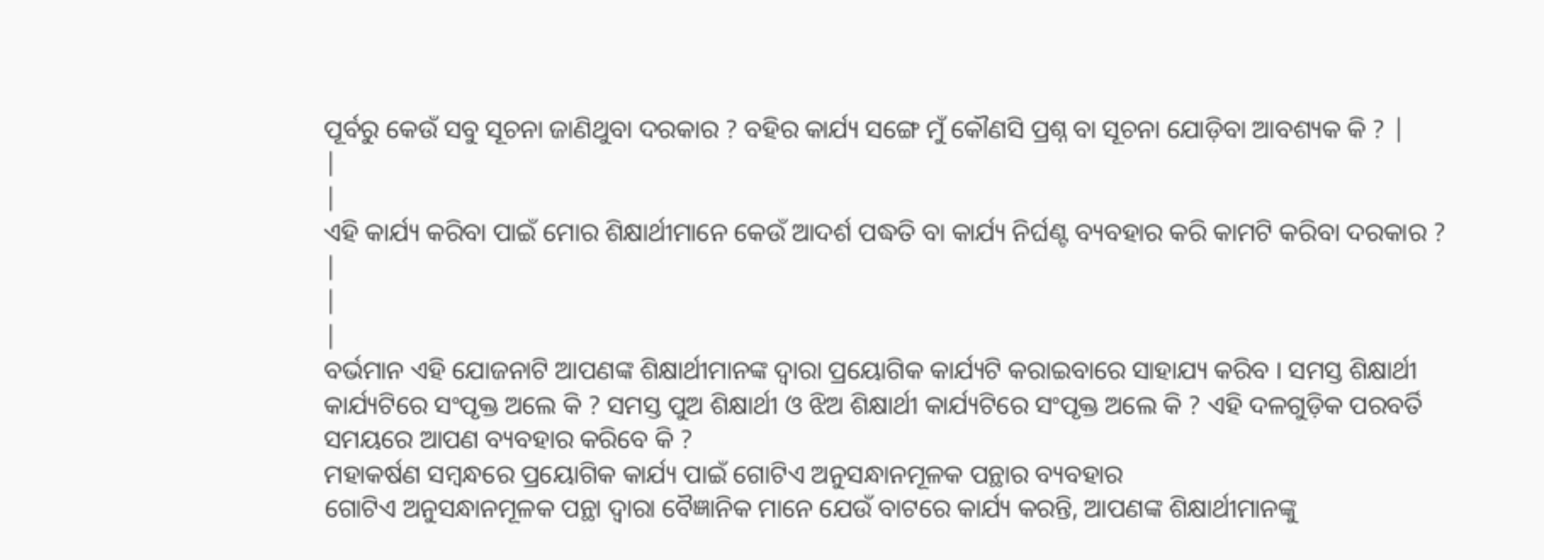ପୂର୍ବରୁ କେଉଁ ସବୁ ସୂଚନା ଜାଣିଥୁବା ଦରକାର ? ବହିର କାର୍ଯ୍ୟ ସଙ୍ଗେ ମୁଁ କୌଣସି ପ୍ରଶ୍ନ ବା ସୂଚନା ଯୋଡ଼ିବା ଆବଶ୍ୟକ କି ? |
|
|
ଏହି କାର୍ଯ୍ୟ କରିବା ପାଇଁ ମୋର ଶିକ୍ଷାର୍ଥୀମାନେ କେଉଁ ଆଦର୍ଶ ପଦ୍ଧତି ବା କାର୍ଯ୍ୟ ନିର୍ଘଣ୍ଟ ବ୍ୟବହାର କରି କାମଟି କରିବା ଦରକାର ?
|
|
|
ବର୍ଭମାନ ଏହି ଯୋଜନାଟି ଆପଣଙ୍କ ଶିକ୍ଷାର୍ଥୀମାନଙ୍କ ଦ୍ଵାରା ପ୍ରୟୋଗିକ କାର୍ଯ୍ୟଟି କରାଇବାରେ ସାହାଯ୍ୟ କରିବ । ସମସ୍ତ ଶିକ୍ଷାର୍ଥୀ କାର୍ଯ୍ୟଟିରେ ସଂପୃକ୍ତ ଅଲେ କି ? ସମସ୍ତ ପୁଅ ଶିକ୍ଷାର୍ଥୀ ଓ ଝିଅ ଶିକ୍ଷାର୍ଥୀ କାର୍ଯ୍ୟଟିରେ ସଂପୃକ୍ତ ଅଲେ କି ? ଏହି ଦଳଗୁଡ଼ିକ ପରବର୍ତି ସମୟରେ ଆପଣ ବ୍ୟବହାର କରିବେ କି ?
ମହାକର୍ଷଣ ସମ୍ବନ୍ଧରେ ପ୍ରୟୋଗିକ କାର୍ଯ୍ୟ ପାଇଁ ଗୋଟିଏ ଅନୁସନ୍ଧାନମୂଳକ ପନ୍ଥାର ବ୍ୟବହାର
ଗୋଟିଏ ଅନୁସନ୍ଧାନମୂଳକ ପନ୍ଥା ଦ୍ଵାରା ବୈଜ୍ଞାନିକ ମାନେ ଯେଉଁ ବାଟରେ କାର୍ଯ୍ୟ କରନ୍ତି, ଆପଣଙ୍କ ଶିକ୍ଷାର୍ଥୀମାନଙ୍କୁ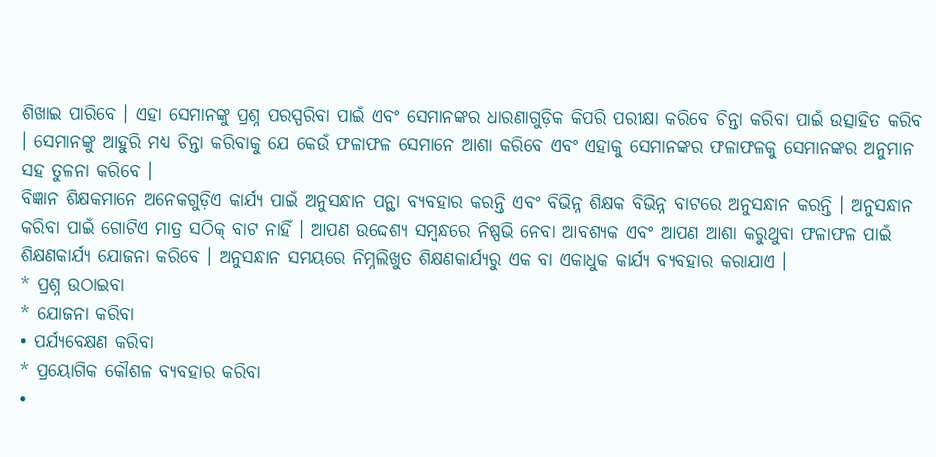ଶିଖାଇ ପାରିବେ । ଏହା ସେମାନଙ୍କୁ ପ୍ରଶ୍ନ ପରସ୍ପରିବା ପାଇଁ ଏବଂ ସେମାନଙ୍କର ଧାରଣାଗୁଡ଼ିକ କିପରି ପରୀକ୍ଷା କରିବେ ଚିନ୍ତା କରିବା ପାଇଁ ଉତ୍ସାହିତ କରିବ । ସେମାନଙ୍କୁ ଆହୁରି ମଧ୍ୟ ଚିନ୍ତା କରିବାକୁ ଯେ କେଉଁ ଫଳାଫଳ ସେମାନେ ଆଶା କରିବେ ଏବଂ ଏହାକୁ ସେମାନଙ୍କର ଫଳାଫଳକୁ ସେମାନଙ୍କର ଅନୁମାନ ସହ ତୁଳନା କରିବେ ।
ବିଜ୍ଞାନ ଶିକ୍ଷକମାନେ ଅନେକଗୁଡ଼ିଏ କାର୍ଯ୍ୟ ପାଇଁ ଅନୁସନ୍ଧାନ ପନ୍ଥା ବ୍ୟବହାର କରନ୍ତି ଏବଂ ବିଭିନ୍ନ ଶିକ୍ଷକ ବିଭିନ୍ନ ବାଟରେ ଅନୁସନ୍ଧାନ କରନ୍ତି । ଅନୁସନ୍ଧାନ କରିବା ପାଇଁ ଗୋଟିଏ ମାତ୍ର ସଠିକ୍ ବାଟ ନାହିଁ । ଆପଣ ଉଦ୍ଦେଶ୍ୟ ସମ୍ବନ୍ଧରେ ନିଷ୍ପଭି ନେବା ଆବଶ୍ୟକ ଏବଂ ଆପଣ ଆଶା କରୁଥୁବା ଫଳାଫଳ ପାଇଁ ଶିକ୍ଷଣକାର୍ଯ୍ୟ ଯୋଜନା କରିବେ । ଅନୁସନ୍ଧାନ ସମୟରେ ନିମ୍ନଲିଖୁତ ଶିକ୍ଷଣକାର୍ଯ୍ୟରୁ ଏକ ବା ଏକାଧୁକ କାର୍ଯ୍ୟ ବ୍ୟବହାର କରାଯାଏ ।
* ପ୍ରଶ୍ନ ଉଠାଇବା
* ଯୋଜନା କରିବା
• ପର୍ଯ୍ୟବେକ୍ଷଣ କରିବା
* ପ୍ରୟୋଗିକ କୌଶଳ ବ୍ୟବହାର କରିବା
•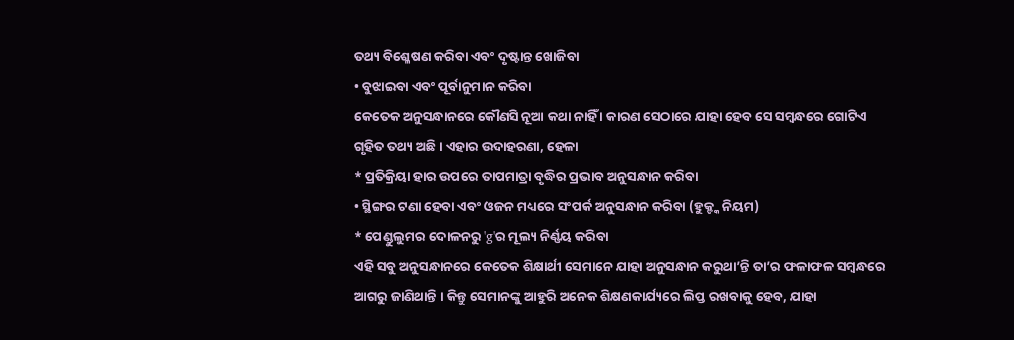ତଥ୍ୟ ବିଶ୍ଳେଷଣ କରିବା ଏବଂ ଦୃଷ୍ଟାନ୍ତ ଖୋଜିବା
• ବୁଝାଇବା ଏବଂ ପୂର୍ବାନୁମାନ କରିବା
କେତେକ ଅନୁସନ୍ଧାନରେ କୌଣସି ନୂଆ କଥା ନାହିଁ । କାରଣ ସେଠାରେ ଯାହା ହେବ ସେ ସମ୍ବନ୍ଧରେ ଗୋଟିଏ ଗୃହିତ ତଥ୍ୟ ଅଛି । ଏହାର ଉଦାହରଣା, ହେଳା
* ପ୍ରତିକ୍ରିୟା ହାର ଉପରେ ତାପମାତ୍ରା ବୃଦ୍ଧିର ପ୍ରଭାବ ଅନୁସନ୍ଧାନ କରିବା
• ସ୍ଥିଙ୍ଗର ଟଣା ହେବା ଏବଂ ଓଜନ ମଧ୍ୟରେ ସଂପର୍କ ଅନୁସନ୍ଧାନ କରିବା (ହୁକ୍ଙ୍କ ନିୟମ)
* ପେଣ୍ଡୁଲୁମର ଦୋଳନରୁ 'g'ର ମୂଲ୍ୟ ନିର୍ଣ୍ଣୟ କରିବା
ଏହି ସବୁ ଅନୁସନ୍ଧାନରେ କେତେକ ଶିକ୍ଷାର୍ଥୀ ସେମାନେ ଯାହା ଅନୁସନ୍ଧାନ କରୁଥା’ନ୍ତି ତା’ର ଫଳାଫଳ ସମ୍ବନ୍ଧରେ ଆଗରୁ ଜାଣିଥାନ୍ତି । କିନ୍ତୁ ସେମାନଙ୍କୁ ଆହୁରି ଅନେକ ଶିକ୍ଷଣକାର୍ଯ୍ୟରେ ଲିପ୍ତ ରଖବାକୁ ହେବ, ଯାହା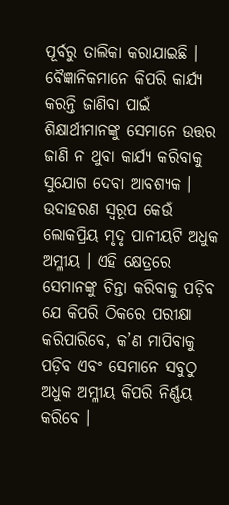ପୂର୍ବରୁ ତାଲିକା କରାଯାଇଛି ।
ବୈଜ୍ଞାନିକମାନେ କିପରି କାର୍ଯ୍ୟ କରନ୍ତି ଜାଣିବା ପାଇଁ ଶିକ୍ଷାର୍ଥୀମାନଙ୍କୁ ସେମାନେ ଉତ୍ତର ଜାଣି ନ ଥୁବା କାର୍ଯ୍ୟ କରିବାକୁ ସୁଯୋଗ ଦେବା ଆବଶ୍ୟକ । ଉଦାହରଣ ସ୍ବରୂପ କେଉଁ ଲୋକପ୍ରିୟ ମୃଦୃ ପାନୀୟଟି ଅଧୁକ ଅମ୍ଳୀୟ । ଏହି କ୍ଷେତ୍ରରେ ସେମାନଙ୍କୁ ଚିନ୍ତା କରିବାକୁ ପଡ଼ିବ ଯେ କିପରି ଠିକରେ ପରୀକ୍ଷା କରିପାରିବେ, କ’ଣ ମାପିବାକୁ ପଡ଼ିବ ଏବଂ ସେମାନେ ସବୁଠୁ ଅଧୁକ ଅମ୍ଳୀୟ କିପରି ନିର୍ଣ୍ଣୟ କରିବେ ।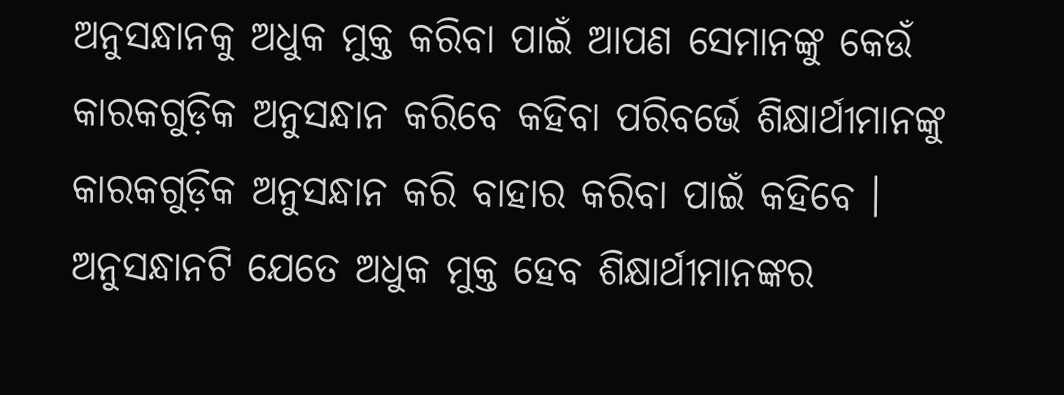ଅନୁସନ୍ଧାନକୁ ଅଧୁକ ମୁକ୍ତ କରିବା ପାଇଁ ଆପଣ ସେମାନଙ୍କୁ କେଉଁ କାରକଗୁଡ଼ିକ ଅନୁସନ୍ଧାନ କରିବେ କହିବା ପରିବର୍ଭେ ଶିକ୍ଷାର୍ଥୀମାନଙ୍କୁ କାରକଗୁଡ଼ିକ ଅନୁସନ୍ଧାନ କରି ବାହାର କରିବା ପାଇଁ କହିବେ । ଅନୁସନ୍ଧାନଟି ଯେତେ ଅଧୁକ ମୁକ୍ତ ହେବ ଶିକ୍ଷାର୍ଥୀମାନଙ୍କର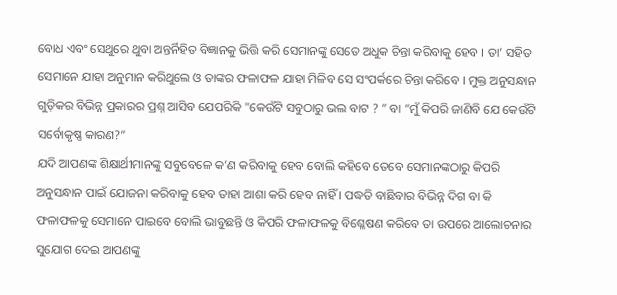ବୋଧ ଏବଂ ସେଥୁରେ ଥୁବା ଅନ୍ତର୍ନିହିତ ବିଜ୍ଞାନକୁ ଭିତ୍ତି କରି ସେମାନଙ୍କୁ ସେତେ ଅଧୁକ ଚିନ୍ତା କରିବାକୁ ହେବ । ତା’ ସହିତ ସେମାନେ ଯାହା ଅନୁମାନ କରିଥୁଲେ ଓ ତାଙ୍କର ଫଳାଫଳ ଯାହା ମିଳିବ ସେ ସଂପର୍କରେ ଚିନ୍ତା କରିବେ । ମୁକ୍ତ ଅନୁସନ୍ଧାନ ଗୁଡ଼ିକର ବିଭିନ୍ନ ପ୍ରକାରର ପ୍ରଶ୍ନ ଆସିବ ଯେପରିକି "କେଉଁଟି ସବୁଠାରୁ ଭଲ ବାଟ ? ” ବା “ମୁଁ କିପରି ଜାଣିବି ଯେ କେଉଁଟି ସର୍ବୋକୃଷ୍ଣ କାରଣ?”
ଯଦି ଆପଣଙ୍କ ଶିକ୍ଷାର୍ଥୀମାନଙ୍କୁ ସବୁବେଳେ କ’ଣ କରିବାକୁ ହେବ ବୋଲି କହିବେ ତେବେ ସେମାନଙ୍କଠାରୁ କିପରି ଅନୁସନ୍ଧାନ ପାଇଁ ଯୋଜନା କରିବାକୁ ହେବ ତାହା ଆଶା କରି ହେବ ନାହିଁ । ପଦ୍ଧତି ବାଛିବାର ବିଭିନ୍ନ ଦିଗ ବା କି ଫଳାଫଳକୁ ସେମାନେ ପାଇବେ ବୋଲି ଭାବୁଛନ୍ତି ଓ କିପରି ଫଳାଫଳକୁ ବିଶ୍ଳେଷଣ କରିବେ ତା ଉପରେ ଆଲୋଚନାର ସୁଯୋଗ ଦେଇ ଆପଣଙ୍କୁ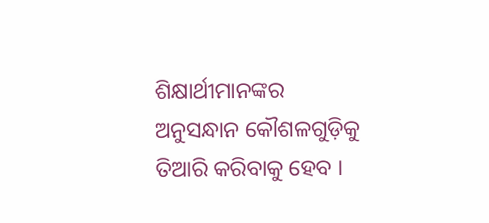ଶିକ୍ଷାର୍ଥୀମାନଙ୍କର ଅନୁସନ୍ଧାନ କୌଶଳଗୁଡ଼ିକୁ ତିଆରି କରିବାକୁ ହେବ ।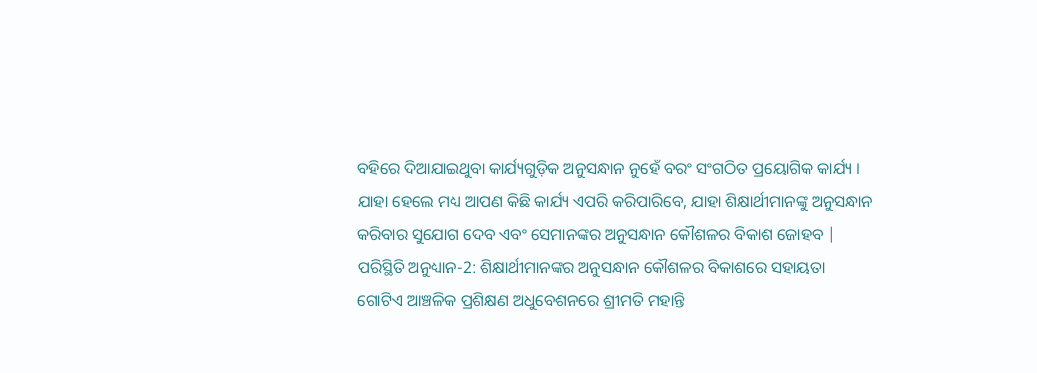ବହିରେ ଦିଆଯାଇଥୁବା କାର୍ଯ୍ୟଗୁଡ଼ିକ ଅନୁସନ୍ଧାନ ନୁହେଁ ବରଂ ସଂଗଠିତ ପ୍ରୟୋଗିକ କାର୍ଯ୍ୟ । ଯାହା ହେଲେ ମଧ୍ୟ ଆପଣ କିଛି କାର୍ଯ୍ୟ ଏପରି କରିପାରିବେ, ଯାହା ଶିକ୍ଷାର୍ଥୀମାନଙ୍କୁ ଅନୁସନ୍ଧାନ କରିବାର ସୁଯୋଗ ଦେବ ଏବଂ ସେମାନଙ୍କର ଅନୁସନ୍ଧାନ କୌଶଳର ବିକାଶ ଜୋହବ |
ପରିସ୍ଥିତି ଅନୁଧ୍ୟାନ-2: ଶିକ୍ଷାର୍ଥୀମାନଙ୍କର ଅନୁସନ୍ଧାନ କୌଶଳର ବିକାଶରେ ସହାୟତା
ଗୋଟିଏ ଆଞ୍ଚଳିକ ପ୍ରଶିକ୍ଷଣ ଅଧୁବେଶନରେ ଶ୍ରୀମତି ମହାନ୍ତି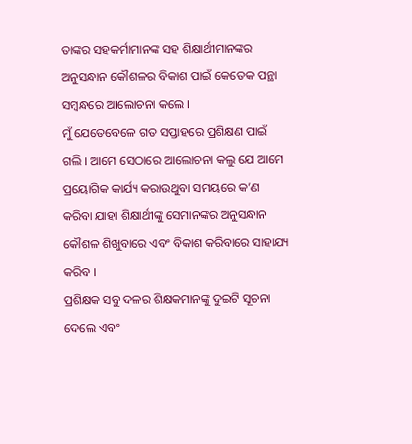ତାଙ୍କର ସହକର୍ମାମାନଙ୍କ ସହ ଶିକ୍ଷାର୍ଥୀମାନଙ୍କର ଅନୁସନ୍ଧାନ କୌଶଳର ବିକାଶ ପାଇଁ କେତେକ ପନ୍ଥା ସମ୍ବନ୍ଧରେ ଆଲୋଚନା କଲେ ।
ମୁଁ ଯେତେବେଳେ ଗତ ସପ୍ତାହରେ ପ୍ରଶିକ୍ଷଣ ପାଇଁ ଗଲି । ଆମେ ସେଠାରେ ଆଲୋଚନା କଲୁ ଯେ ଆମେ ପ୍ରୟୋଗିକ କାର୍ଯ୍ୟ କରାଉଥୁବା ସମୟରେ କ’ଣ କରିବା ଯାହା ଶିକ୍ଷାର୍ଥୀଙ୍କୁ ସେମାନଙ୍କର ଅନୁସନ୍ଧାନ କୌଶଳ ଶିଖୁବାରେ ଏବଂ ବିକାଶ କରିବାରେ ସାହାଯ୍ୟ କରିବ ।
ପ୍ରଶିକ୍ଷକ ସବୁ ଦଳର ଶିକ୍ଷକମାନଙ୍କୁ ଦୁଇଟି ସୂଚନା ଦେଲେ ଏବଂ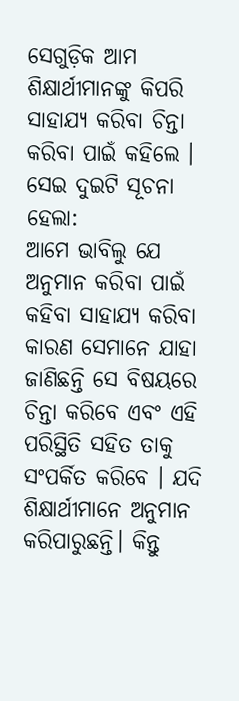ସେଗୁଡ଼ିକ ଆମ ଶିକ୍ଷାର୍ଥୀମାନଙ୍କୁ କିପରି ସାହାଯ୍ୟ କରିବା ଚିନ୍ତା କରିବା ପାଇଁ କହିଲେ । ସେଇ ଦୁଇଟି ସୂଚନା ହେଲା:
ଆମେ ଭାବିଲୁ ଯେ ଅନୁମାନ କରିବା ପାଇଁ କହିବା ସାହାଯ୍ୟ କରିବା କାରଣ ସେମାନେ ଯାହା ଜାଣିଛନ୍ତି ସେ ବିଷୟରେ ଚିନ୍ତା କରିବେ ଏବଂ ଏହି ପରିସ୍ଥିତି ସହିତ ତାକୁ ସଂପର୍କିତ କରିବେ । ଯଦି ଶିକ୍ଷାର୍ଥୀମାନେ ଅନୁମାନ କରିପାରୁଛନ୍ତି। କିନ୍ତୁ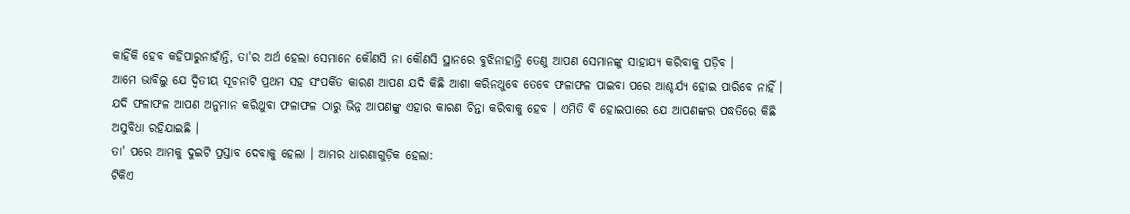କାହିଁକି ହେବ କହିପାରୁନାହାଁନ୍ତି, ତା'ର ଅର୍ଥ ହେଲା ସେମାନେ କୌଣସି ନା କୌଣସି ସ୍ଥାନରେ ବୁଝିନାହାନ୍ତି ତେଣୁ ଆପଣ ସେମାନଙ୍କୁ ସାହାଯ୍ୟ କରିବାକୁ ପଡ଼ିବ ।
ଆମେ ଭାବିଲୁ ଯେ ଦ୍ବିତୀୟ ସୂଚନାଟି ପ୍ରଥମ ସହ ସଂପର୍କିତ କାରଣ ଆପଣ ଯଦି କିଛି ଆଶା କରିନଥୁବେ ତେବେ ଫଳାଫଳ ପାଇବା ପରେ ଆଶ୍ଚର୍ଯ୍ୟ ହୋଇ ପାରିବେ ନାହିଁ । ଯଦି ଫଳାଫଳ ଆପଣ ଅନୁମାନ କରିଥୁବା ଫଳାଫଳ ଠାରୁ ଭିନ୍ନ ଆପଣଙ୍କୁ ଏହାର କାରଣ ଚିନ୍ତା କରିବାକୁ ହେବ । ଏମିତି ବି ହୋଇପାରେ ଯେ ଆପଣଙ୍କର ପଦ୍ଧତିରେ କିଛି ଅସୁବିଧା ରହିଯାଇଛି ।
ତା' ପରେ ଆମକୁ ଦୁଇଟି ପ୍ରସ୍ତାବ ଦେବାକୁ ହେଲା । ଆମର ଧାରଣାଗୁଡ଼ିକ ହେଲା:
ଟିକିଏ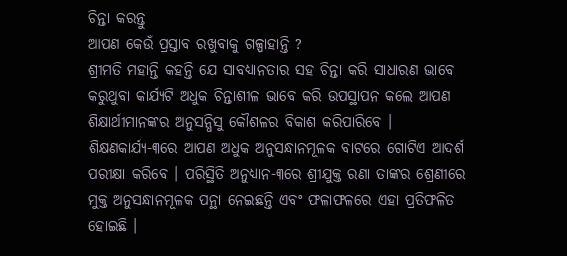ଚିନ୍ତା କରନ୍ତୁ
ଆପଣ କେଉଁ ପ୍ରସ୍ତାବ ରଖୁବାକୁ ଗଳ୍ପାହାନ୍ତି ?
ଶ୍ରୀମତି ମହାନ୍ତି କହନ୍ତି ଯେ ସାବଧ୍ୟାନତାର ସହ ଚିନ୍ତା କରି ସାଧାରଣ ଭାବେ କରୁଥୁବା କାର୍ଯ୍ୟଟି ଅଧୁକ ଚିନ୍ତାଶୀଳ ଭାବେ କରି ଉପସ୍ଥାପନ କଲେ ଆପଣ ଶିକ୍ଷାର୍ଥୀମାନଙ୍କର ଅନୁସନ୍ଧିସୁ କୌଶଳର ବିକାଶ କରିପାରିବେ । ଶିକ୍ଷଣକାର୍ଯ୍ୟ-୩ରେ ଆପଣ ଅଧୁକ ଅନୁସନ୍ଧାନମୂଳକ ବାଟରେ ଗୋଟିଏ ଆଦର୍ଶ ପରୀକ୍ଷା କରିବେ । ପରିସ୍ଥିତି ଅନୁଧ୍ୟାନ-୩ରେ ଶ୍ରୀଯୁକ୍ତ ରଣା ତାଙ୍କର ଶ୍ରେଣୀରେ ମୁକ୍ତ ଅନୁସନ୍ଧାନମୂଳକ ପନ୍ଥା ନେଇଛନ୍ତି ଏବଂ ଫଳାଫଳରେ ଏହା ପ୍ରତିଫଳିତ ହୋଇଛି ।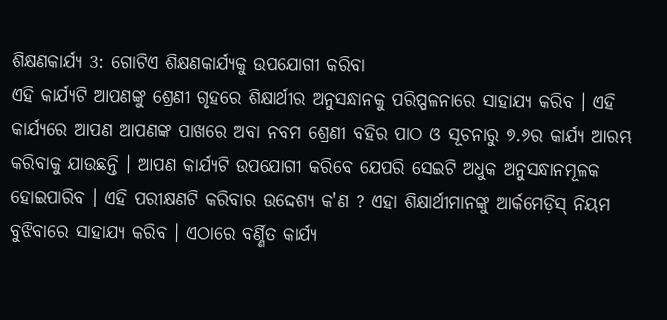ଶିକ୍ଷଣକାର୍ଯ୍ୟ 3: ଗୋଟିଏ ଶିକ୍ଷଣକାର୍ଯ୍ୟକୁ ଉପଯୋଗୀ କରିବା
ଏହି କାର୍ଯ୍ୟଟି ଆପଣଙ୍କୁ ଶ୍ରେଣୀ ଗୃହରେ ଶିକ୍ଷାର୍ଥୀର ଅନୁସନ୍ଧାନକୁ ପରିପ୍ପଳନାରେ ସାହାଯ୍ୟ କରିବ । ଏହି କାର୍ଯ୍ୟରେ ଆପଣ ଆପଣଙ୍କ ପାଖରେ ଅବା ନବମ ଶ୍ରେଣୀ ବହିର ପାଠ ଓ ସୂଚନାରୁ ୭.୬ର କାର୍ଯ୍ୟ ଆରମ୍ଭ କରିବାକୁ ଯାଉଛନ୍ତି । ଆପଣ କାର୍ଯ୍ୟଟି ଉପଯୋଗୀ କରିବେ ଯେପରି ସେଇଟି ଅଧୁକ ଅନୁସନ୍ଧାନମୂଳକ ହୋଇପାରିବ । ଏହି ପରୀକ୍ଷଣଟି କରିବାର ଉଦ୍ଦେଶ୍ୟ କ'ଣ ? ଏହା ଶିକ୍ଷାର୍ଥୀମାନଙ୍କୁ ଆର୍କମେଡ଼ିସ୍ ନିୟମ ବୁଝିବାରେ ସାହାଯ୍ୟ କରିବ । ଏଠାରେ ବର୍ଣ୍ଣିତ କାର୍ଯ୍ୟ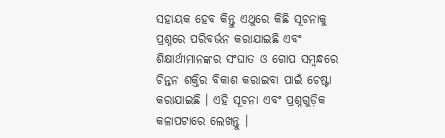ସହାୟକ ହେବ କିନ୍ତୁ ଏଥୁରେ କିଛି ସୂଚନାକୁ ପ୍ରଶ୍ନରେ ପରିବର୍ଭନ କରାଯାଇଛି ଏବଂ ଶିକ୍ଷାର୍ଥୀମାନଙ୍କର ସଂଘାତ ଓ ଗୋପ ସମ୍ବନ୍ଧରେ ଚିନ୍ତନ ଶକ୍ତିର ବିକାଶ କରାଇବା ପାଇଁ ଚେଷ୍ଟା କରାଯାଇଛି । ଏହି ସୂଚନା ଏବଂ ପ୍ରଶ୍ନଗୁଡ଼ିକ କଳାପଟାରେ ଲେଖନ୍ତୁ ।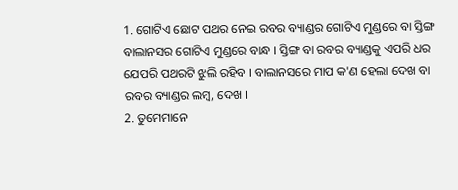1. ଗୋଟିଏ ଛୋଟ ପଥର ନେଇ ରବର ବ୍ୟାଣ୍ଡର ଗୋଟିଏ ମୁଣ୍ଡରେ ବା ସ୍ତିଙ୍ଗ ବାଲାନସର ଗୋଟିଏ ମୁଣ୍ଡରେ ବାନ୍ଧ । ସ୍ତିଙ୍ଗ ବା ରବର ବ୍ୟାଣ୍ଡକୁ ଏପରି ଧର ଯେପରି ପଥରଟି ଝୁଲି ରହିବ । ବାଲାନସରେ ମାପ କ'ଣ ହେଲା ଦେଖ ବା ରବର ବ୍ୟାଣ୍ଡର ଲମ୍ବ, ଦେଖ ।
2. ତୁମେମାନେ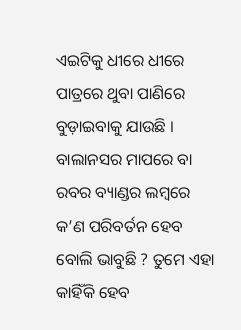ଏଇଟିକୁ ଧୀରେ ଧୀରେ ପାତ୍ରରେ ଥୁବା ପାଣିରେ ବୁଡ଼ାଇବାକୁ ଯାଉଛି । ବାଲାନସର ମାପରେ ବା ରବର ବ୍ୟାଣ୍ଡର ଲମ୍ବରେ କ’ଣ ପରିବର୍ତନ ହେବ ବୋଲି ଭାବୁଛି ? ତୁମେ ଏହା କାହିଁକି ହେବ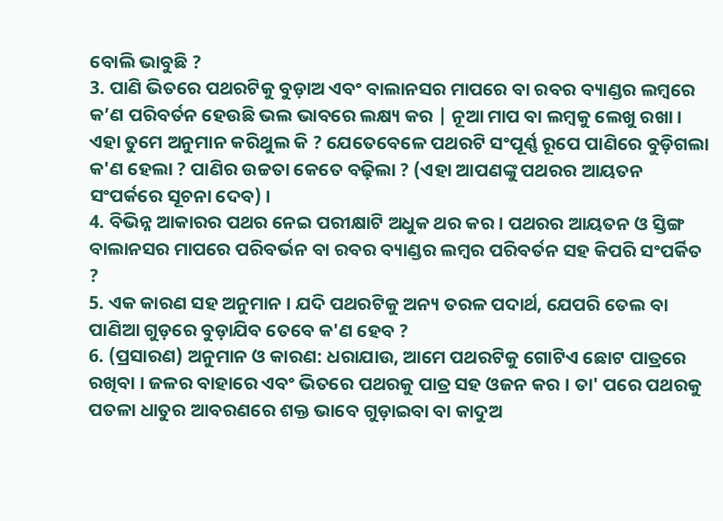ବୋଲି ଭାବୁଛି ?
3. ପାଣି ଭିତରେ ପଥରଟିକୁ ବୁଡ଼ାଅ ଏବଂ ବାଲାନସର ମାପରେ ବା ରବର ବ୍ୟାଣ୍ଡର ଲମ୍ବରେ କ’ଣ ପରିବର୍ତନ ହେଉଛି ଭଲ ଭାବରେ ଲକ୍ଷ୍ୟ କର | ନୂଆ ମାପ ବା ଲମ୍ବକୁ ଲେଖୁ ରଖା । ଏହା ତୁମେ ଅନୁମାନ କରିଥୁଲ କି ? ଯେତେବେଳେ ପଥରଟି ସଂପୂର୍ଣ୍ଣ ରୂପେ ପାଣିରେ ବୁଡ଼ିଗଲା କ'ଣ ହେଲା ? ପାଣିର ଉଚ୍ଚତା କେତେ ବଢ଼ିଲା ? (ଏହା ଆପଣଙ୍କୁ ପଥରର ଆୟତନ ସଂପର୍କରେ ସୂଚନା ଦେବ) ।
4. ବିଭିନ୍ନ ଆକାରର ପଥର ନେଇ ପରୀକ୍ଷାଟି ଅଧୁକ ଥର କର । ପଥରର ଆୟତନ ଓ ସ୍ତିଙ୍ଗ ବାଲାନସର ମାପରେ ପରିବର୍ଭନ ବା ରବର ବ୍ୟାଣ୍ଡର ଲମ୍ବର ପରିବର୍ତନ ସହ କିପରି ସଂପର୍କିତ ?
5. ଏକ କାରଣ ସହ ଅନୁମାନ । ଯଦି ପଥରଟିକୁ ଅନ୍ୟ ତରଳ ପଦାର୍ଥ, ଯେପରି ତେଲ ବା ପାଣିଆ ଗୁଡ଼ରେ ବୁଡ଼ାଯିବ ତେବେ କ'ଣ ହେବ ?
6. (ପ୍ରସାରଣ) ଅନୁମାନ ଓ କାରଣ: ଧରାଯାଉ, ଆମେ ପଥରଟିକୁ ଗୋଟିଏ ଛୋଟ ପାତ୍ରରେ ରଖିବା । ଜଳର ବାହାରେ ଏବଂ ଭିତରେ ପଥରକୁ ପାତ୍ର ସହ ଓଜନ କର । ତା' ପରେ ପଥରକୁ ପତଳା ଧାତୁର ଆବରଣରେ ଶକ୍ତ ଭାବେ ଗୁଡ଼ାଇବା ବା କାଦୁଅ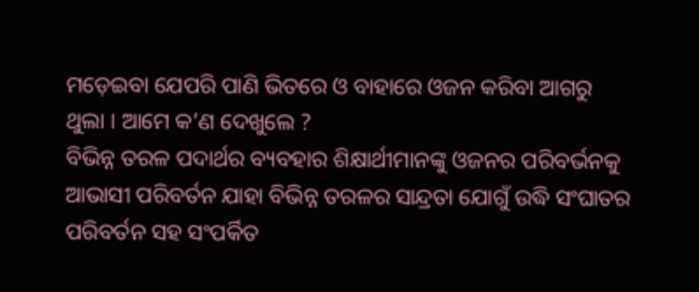ମଡ଼େଇବା ଯେପରି ପାଣି ଭିତରେ ଓ ବାହାରେ ଓଜନ କରିବା ଆଗରୁ ଥୁଲା । ଆମେ କ’ଣ ଦେଖୁଲେ ?
ବିଭିନ୍ନ ତରଳ ପଦାର୍ଥର ବ୍ୟବହାର ଶିକ୍ଷାର୍ଥୀମାନଙ୍କୁ ଓଜନର ପରିବର୍ଭନକୁ ଆଭାସୀ ପରିବର୍ତନ ଯାହା ବିଭିନ୍ନ ତରଳର ସାନ୍ଦ୍ରତା ଯୋଗୁଁ ଉଦ୍ଧି ସଂଘାତର ପରିବର୍ତନ ସହ ସଂପର୍କିତ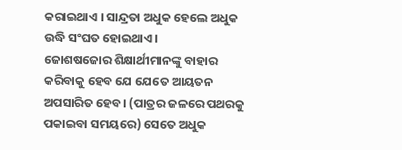କରାଇଥାଏ । ସାନ୍ଦ୍ରତା ଅଧୁକ ହେଲେ ଅଧୁକ ଉଦ୍ଧି ସଂଘତ ହୋଇଥାଏ ।
ଜୋଶଷଜୋର ଶିକ୍ଷାର୍ଥୀମାନଙ୍କୁ ବାହାର କରିବାକୁ ହେବ ଯେ ଯେତେ ଆୟତନ ଅପସାରିତ ହେବ। (ପାତ୍ରର ଜଳରେ ପଥରକୁ ପକାଇବା ସମୟରେ) ସେତେ ଅଧୁକ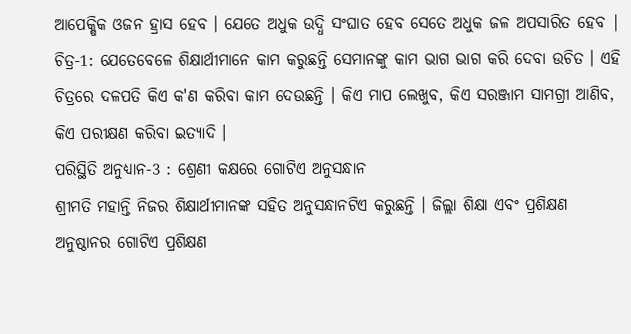ଆପେକ୍ଷିକ ଓଜନ ହ୍ରାସ ହେବ । ଯେତେ ଅଧୁକ ଉଦ୍ଧି ସଂଘାତ ହେବ ସେତେ ଅଧୁକ ଜଳ ଅପସାରିତ ହେବ |
ଚିତ୍ର-1: ଯେତେବେଳେ ଶିକ୍ଷାର୍ଥୀମାନେ କାମ କରୁଛନ୍ତି ସେମାନଙ୍କୁ କାମ ଭାଗ ଭାଗ କରି ଦେବା ଉଚିତ । ଏହି ଚିତ୍ରରେ ଦଳପତି କିଏ କ'ଣ କରିବା କାମ ଦେଉଛନ୍ତି । କିଏ ମାପ ଲେଖୁବ, କିଏ ସରଞ୍ଜାମ ସାମଗ୍ରୀ ଆଣିବ, କିଏ ପରୀକ୍ଷଣ କରିବା ଇତ୍ୟାଦି ।
ପରିସ୍ଥିତି ଅନୁଧ୍ୟାନ-3 : ଶ୍ରେଣୀ କକ୍ଷରେ ଗୋଟିଏ ଅନୁସନ୍ଧାନ
ଶ୍ରୀମତି ମହାନ୍ତି ନିଜର ଶିକ୍ଷାର୍ଥୀମାନଙ୍କ ସହିତ ଅନୁସନ୍ଧାନଟିଏ କରୁଛନ୍ତି । ଜିଲ୍ଲା ଶିକ୍ଷା ଏବଂ ପ୍ରଶିକ୍ଷଣ ଅନୁଷ୍ଠାନର ଗୋଟିଏ ପ୍ରଶିକ୍ଷଣ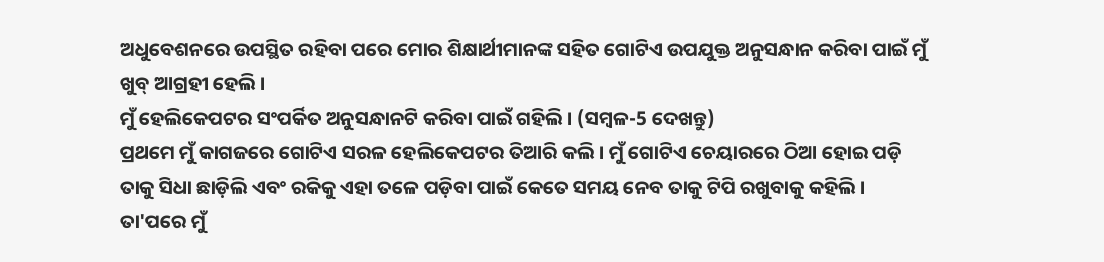ଅଧୁବେଶନରେ ଉପସ୍ଥିତ ରହିବା ପରେ ମୋର ଶିକ୍ଷାର୍ଥୀମାନଙ୍କ ସହିତ ଗୋଟିଏ ଉପଯୁକ୍ତ ଅନୁସନ୍ଧାନ କରିବା ପାଇଁ ମୁଁ ଖୁବ୍ ଆଗ୍ରହୀ ହେଲି ।
ମୁଁ ହେଲିକେପଟର ସଂପର୍କିତ ଅନୁସନ୍ଧାନଟି କରିବା ପାଇଁ ଗହିଲି । (ସମ୍ବଳ-5 ଦେଖନ୍ତୁ)
ପ୍ରଥମେ ମୁଁ କାଗଜରେ ଗୋଟିଏ ସରଳ ହେଲିକେପଟର ତିଆରି କଲି । ମୁଁ ଗୋଟିଏ ଚେୟାରରେ ଠିଆ ହୋଇ ପଡ଼ି ତାକୁ ସିଧା ଛାଡ଼ିଲି ଏବଂ ରକିକୁ ଏହା ତଳେ ପଡ଼ିବା ପାଇଁ କେତେ ସମୟ ନେବ ତାକୁ ଟିପି ରଖୁବାକୁ କହିଲି । ତା'ପରେ ମୁଁ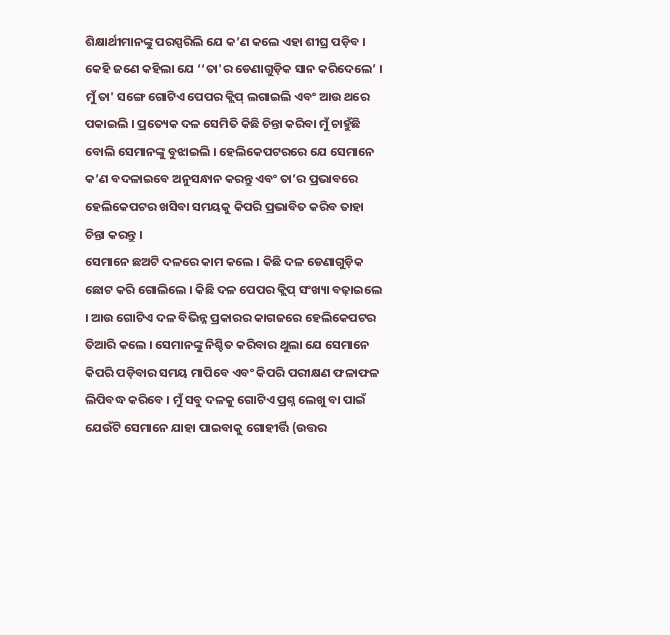ଶିକ୍ଷାର୍ଥୀମାନଙ୍କୁ ପରସ୍ପରିଲି ଯେ କ’ଣ କଲେ ଏହା ଶୀଘ୍ର ପଡ଼ିବ । କେହି ଜଣେ କହିଲା ଯେ ‘‘ତା'ର ଡେଣାଗୁଡ଼ିକ ସାନ କରିଦେଲେ’ । ମୁଁ ତା' ସଙ୍ଗେ ଗୋଟିଏ ପେପର କ୍ଲିପ୍ ଲଗାଇଲି ଏବଂ ଆଉ ଥରେ ପକାଇଲି । ପ୍ରତ୍ୟେକ ଦଳ ସେମିତି କିଛି ଚିନ୍ତା କରିବା ମୁଁ ଚାହୁଁଛି
ବୋଲି ସେମାନଙ୍କୁ ବୁଝାଇଲି । ହେଲିକେପଟରରେ ଯେ ସେମାନେ କ’ଣ ବଦଳାଇବେ ଅନୁସନ୍ଧାନ କରନ୍ତୁ ଏବଂ ତା’ର ପ୍ରଭାବରେ ହେଲିକେପଟର ଖସିବା ସମୟକୁ କିପରି ପ୍ରଭାବିତ କରିବ ତାହା ଚିନ୍ତା କରନ୍ତୁ ।
ସେମାନେ ଛଅଟି ଦଳରେ କାମ କଲେ । କିଛି ଦଳ ଡେଣାଗୁଡ଼ିକ ଛୋଟ କରି ଗୋଲିଲେ । କିଛି ଦଳ ପେପର କ୍ଲିପ୍ ସଂଖ୍ୟା ବଢ଼ାଇଲେ । ଆଉ ଗୋଟିଏ ଦଳ ବିଭିନ୍ନ ପ୍ରକାରର କାଗଜରେ ହେଲିକେପଟର ତିଆରି କଲେ । ସେମାନଙ୍କୁ ନିଶ୍ଚିତ କରିବାର ଥୁଲା ଯେ ସେମାନେ କିପରି ପଡ଼ିବାର ସମୟ ମାପିବେ ଏବଂ କିପରି ପରୀକ୍ଷଣ ଫଳାଫଳ ଲିପିବଦ୍ଧ କରିବେ । ମୁଁ ସବୁ ଦଳକୁ ଗୋଟିଏ ପ୍ରଶ୍ନ ଲେଖୁ ବା ପାଇଁ ଯେଉଁଟି ସେମାନେ ଯାହା ପାଇବାକୁ ଗୋହୀର୍ତ୍ତି (ଉତ୍ତର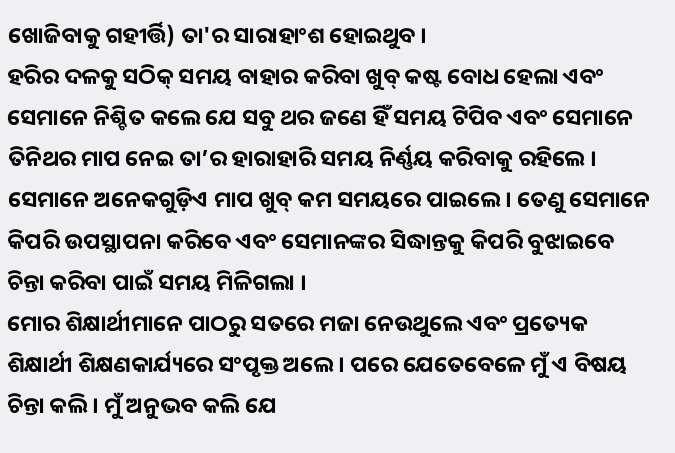ଖୋଜିବାକୁ ଗହୀର୍ତ୍ତି) ତା'ର ସାରାହାଂଶ ହୋଇଥୁବ ।
ହରିର ଦଳକୁ ସଠିକ୍ ସମୟ ବାହାର କରିବା ଖୁବ୍ କଷ୍ଟ ବୋଧ ହେଲା ଏବଂ ସେମାନେ ନିଶ୍ଚିତ କଲେ ଯେ ସବୁ ଥର ଜଣେ ହିଁ ସମୟ ଟିପିବ ଏବଂ ସେମାନେ ତିନିଥର ମାପ ନେଇ ତା’ର ହାରାହାରି ସମୟ ନିର୍ଣ୍ଣୟ କରିବାକୁ ରହିଲେ ।
ସେମାନେ ଅନେକଗୁଡ଼ିଏ ମାପ ଖୁବ୍ କମ ସମୟରେ ପାଇଲେ। ତେଣୁ ସେମାନେ କିପରି ଉପସ୍ଥାପନା କରିବେ ଏବଂ ସେମାନଙ୍କର ସିଦ୍ଧାନ୍ତକୁ କିପରି ବୁଝାଇବେ ଚିନ୍ତା କରିବା ପାଇଁ ସମୟ ମିଳିଗଲା ।
ମୋର ଶିକ୍ଷାର୍ଥୀମାନେ ପାଠରୁ ସତରେ ମଜା ନେଉଥୁଲେ ଏବଂ ପ୍ରତ୍ୟେକ ଶିକ୍ଷାର୍ଥୀ ଶିକ୍ଷଣକାର୍ଯ୍ୟରେ ସଂପୃକ୍ତ ଅଲେ । ପରେ ଯେତେବେଳେ ମୁଁ ଏ ବିଷୟ ଚିନ୍ତା କଲି । ମୁଁ ଅନୁଭବ କଲି ଯେ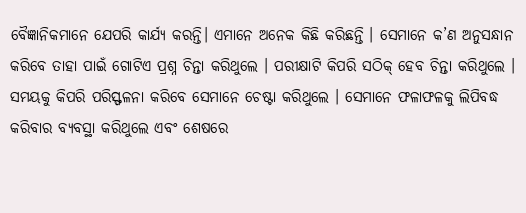ବୈଜ୍ଞାନିକମାନେ ଯେପରି କାର୍ଯ୍ୟ କରନ୍ତି। ଏମାନେ ଅନେକ କିଛି କରିଛନ୍ତି । ସେମାନେ କ’ଣ ଅନୁସନ୍ଧାନ କରିବେ ତାହା ପାଇଁ ଗୋଟିଏ ପ୍ରଶ୍ନ ଚିନ୍ତା କରିଥୁଲେ । ପରୀକ୍ଷାଟି କିପରି ସଠିକ୍ ହେବ ଚିନ୍ତା କରିଥୁଲେ । ସମୟକୁ କିପରି ପରିସ୍ଫଳନା କରିବେ ସେମାନେ ଚେଷ୍ଟା କରିଥୁଲେ । ସେମାନେ ଫଳାଫଳକୁ ଲିପିବଦ୍ଧ କରିବାର ବ୍ୟବସ୍ଥା କରିଥୁଲେ ଏବଂ ଶେଷରେ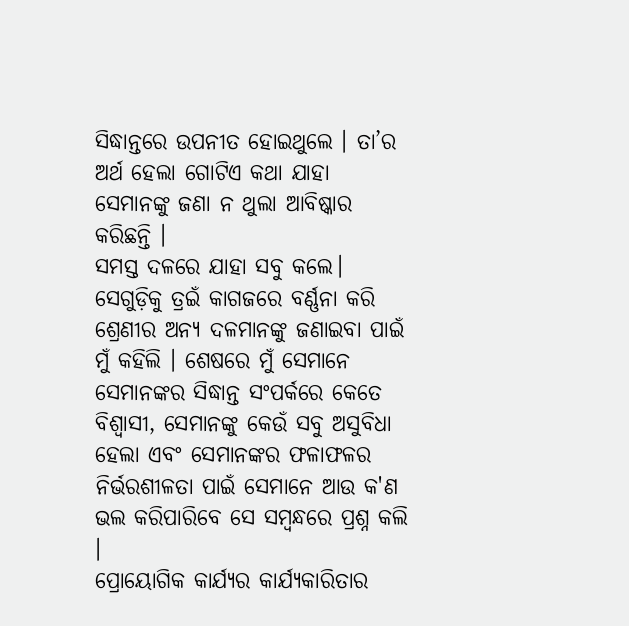ସିଦ୍ଧାନ୍ତରେ ଉପନୀତ ହୋଇଥୁଲେ । ତା’ର ଅର୍ଥ ହେଲା ଗୋଟିଏ କଥା ଯାହା ସେମାନଙ୍କୁ ଜଣା ନ ଥୁଲା ଆବିଷ୍କାର କରିଛନ୍ତି ।
ସମସ୍ତ ଦଳରେ ଯାହା ସବୁ କଲେ। ସେଗୁଡ଼ିକୁ ତ୍ରଇଁ କାଗଜରେ ବର୍ଣ୍ଣନା କରି ଶ୍ରେଣୀର ଅନ୍ୟ ଦଳମାନଙ୍କୁ ଜଣାଇବା ପାଇଁ ମୁଁ କହିଲି । ଶେଷରେ ମୁଁ ସେମାନେ ସେମାନଙ୍କର ସିଦ୍ଧାନ୍ତ ସଂପର୍କରେ କେତେ ବିଶ୍ଵାସୀ, ସେମାନଙ୍କୁ କେଉଁ ସବୁ ଅସୁବିଧା ହେଲା ଏବଂ ସେମାନଙ୍କର ଫଳାଫଳର ନିର୍ଭରଶୀଳତା ପାଇଁ ସେମାନେ ଆଉ କ'ଣ ଭଲ କରିପାରିବେ ସେ ସମ୍ବନ୍ଧରେ ପ୍ରଶ୍ନ କଲି ।
ପ୍ରୋୟୋଗିକ କାର୍ଯ୍ୟର କାର୍ଯ୍ୟକାରିତାର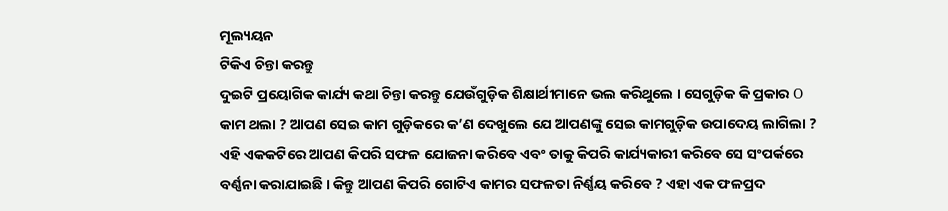ମୂଲ୍ୟୟନ
ଟିକିଏ ଚିନ୍ତା କରନ୍ତୁ
ଦୁଇଟି ପ୍ରୟୋଗିକ କାର୍ଯ୍ୟ କଥା ଚିନ୍ତା କରନ୍ତୁ ଯେଉଁଗୁଡ଼ିକ ଶିକ୍ଷାର୍ଥୀମାନେ ଭଲ କରିଥୁଲେ । ସେଗୁଡ଼ିକ କି ପ୍ରକାର Ο କାମ ଥଲା ? ଆପଣ ସେଇ କାମ ଗୁଡ଼ିକରେ କ’ଣ ଦେଖୁଲେ ଯେ ଆପଣଙ୍କୁ ସେଇ କାମଗୁଡ଼ିକ ଉପାଦେୟ ଲାଗିଲା ?
ଏହି ଏକକଟିରେ ଆପଣ କିପରି ସଫଳ ଯୋଜନା କରିବେ ଏବଂ ତାକୁ କିପରି କାର୍ଯ୍ୟକାରୀ କରିବେ ସେ ସଂପର୍କରେ ବର୍ଣ୍ଣନା କରାଯାଇଛି । କିନ୍ତୁ ଆପଣ କିପରି ଗୋଟିଏ କାମର ସଫଳତା ନିର୍ଣ୍ଣୟ କରିବେ ? ଏହା ଏକ ଫଳପ୍ରଦ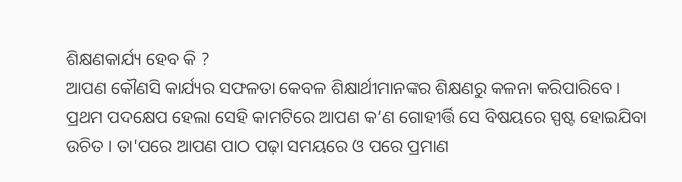ଶିକ୍ଷଣକାର୍ଯ୍ୟ ହେବ କି ?
ଆପଣ କୌଣସି କାର୍ଯ୍ୟର ସଫଳତା କେବଳ ଶିକ୍ଷାର୍ଥୀମାନଙ୍କର ଶିକ୍ଷଣରୁ କଳନା କରିପାରିବେ । ପ୍ରଥମ ପଦକ୍ଷେପ ହେଲା ସେହି କାମଟିରେ ଆପଣ କ’ଣ ଗୋହୀର୍ତ୍ତି ସେ ବିଷୟରେ ସ୍ପଷ୍ଟ ହୋଇଯିବା ଉଚିତ । ତା'ପରେ ଆପଣ ପାଠ ପଢ଼ା ସମୟରେ ଓ ପରେ ପ୍ରମାଣ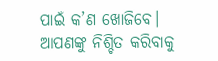ପାଇଁ କ’ଣ ଖୋଜିବେ। ଆପଣଙ୍କୁ ନିଶ୍ଚିତ କରିବାକୁ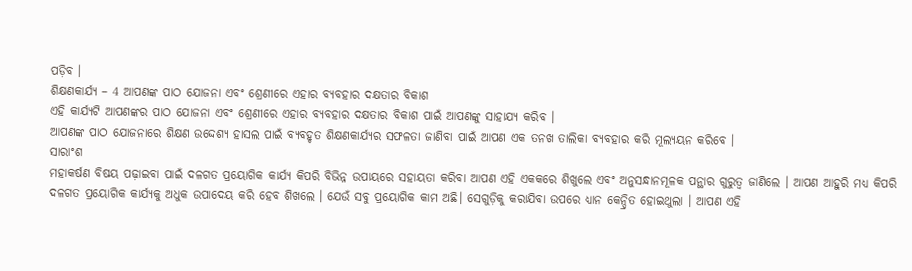ପଡ଼ିବ ।
ଶିକ୍ଷଣକାର୍ଯ୍ୟ – 4 ଆପଣଙ୍କ ପାଠ ଯୋଜନା ଏବଂ ଶ୍ରେଣୀରେ ଏହାର ବ୍ୟବହାର ଦକ୍ଷତାର ବିକାଶ
ଏହି କାର୍ଯ୍ୟଟି ଆପଣଙ୍କର ପାଠ ଯୋଜନା ଏବଂ ଶ୍ରେଣୀରେ ଏହାର ବ୍ୟବହାର ଦକ୍ଷତାର ବିକାଶ ପାଇଁ ଆପଣଙ୍କୁ ସାହାଯ୍ୟ କରିବ ।
ଆପଣଙ୍କ ପାଠ ଯୋଜନାରେ ଶିକ୍ଷଣ ଉଦ୍ଦେଶ୍ୟ ହାସଲ ପାଇଁ ବ୍ୟବହୃତ ଶିକ୍ଷଣକାର୍ଯ୍ୟର ସଫଳତା ଜାଣିବା ପାଇଁ ଆପଣ ଏକ ତନଖ ତାଲିକା ବ୍ୟବହାର କରି ମୂଲ୍ୟୟନ କରିବେ ।
ସାରାଂଶ
ମହାକର୍ଷଣ ବିଷୟ ପଢ଼ାଇବା ପାଇଁ ଦଳଗତ ପ୍ରୟୋଗିକ କାର୍ଯ୍ୟ କିପରି ବିଭିନ୍ନ ଉପାୟରେ ସହାୟତା କରିବା ଆପଣ ଏହି ଏକକରେ ଶିଖୁଲେ ଏବଂ ଅନୁସନ୍ଧାନମୂଳକ ପନ୍ଥାର ଗୁରୁତ୍ଵ ଜାଣିଲେ । ଆପଣ ଆହୁରି ମଧ୍ୟ କିପରି ଦଳଗତ ପ୍ରୟୋଗିକ କାର୍ଯ୍ୟକୁ ଅଧୁକ ଉପାଦେୟ କରି ହେବ ଶିଖଲେ । ଯେଉଁ ସବୁ ପ୍ରୟୋଗିକ କାମ ଅଛି। ସେଗୁଡ଼ିକୁ କରାଯିବା ଉପରେ ଧ୍ୟାନ କେନ୍ଦ୍ରିତ ହୋଇଥୁଲା । ଆପଣ ଏହି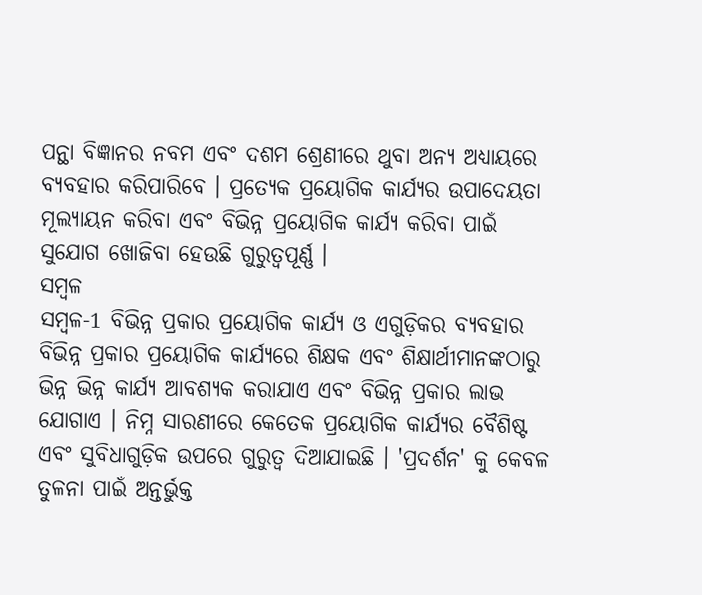ପନ୍ଥା ବିଜ୍ଞାନର ନବମ ଏବଂ ଦଶମ ଶ୍ରେଣୀରେ ଥୁବା ଅନ୍ୟ ଅଧ୍ୟାୟରେ ବ୍ୟବହାର କରିପାରିବେ । ପ୍ରତ୍ୟେକ ପ୍ରୟୋଗିକ କାର୍ଯ୍ୟର ଉପାଦେୟତା ମୂଲ୍ୟାୟନ କରିବା ଏବଂ ବିଭିନ୍ନ ପ୍ରୟୋଗିକ କାର୍ଯ୍ୟ କରିବା ପାଇଁ ସୁଯୋଗ ଖୋଜିବା ହେଉଛି ଗୁରୁତ୍ଵପୂର୍ଣ୍ଣ ।
ସମ୍ବଳ
ସମ୍ବଳ-1 ବିଭିନ୍ନ ପ୍ରକାର ପ୍ରୟୋଗିକ କାର୍ଯ୍ୟ ଓ ଏଗୁଡ଼ିକର ବ୍ୟବହାର
ବିଭିନ୍ନ ପ୍ରକାର ପ୍ରୟୋଗିକ କାର୍ଯ୍ୟରେ ଶିକ୍ଷକ ଏବଂ ଶିକ୍ଷାର୍ଥୀମାନଙ୍କଠାରୁ ଭିନ୍ନ ଭିନ୍ନ କାର୍ଯ୍ୟ ଆବଶ୍ୟକ କରାଯାଏ ଏବଂ ବିଭିନ୍ନ ପ୍ରକାର ଲାଭ ଯୋଗାଏ । ନିମ୍ନ ସାରଣୀରେ କେତେକ ପ୍ରୟୋଗିକ କାର୍ଯ୍ୟର ବୈଶିଷ୍ଟ ଏବଂ ସୁବିଧାଗୁଡ଼ିକ ଉପରେ ଗୁରୁତ୍ଵ ଦିଆଯାଇଛି । 'ପ୍ରଦର୍ଶନ' କୁ କେବଳ ତୁଳନା ପାଇଁ ଅନ୍ତର୍ଭୁକ୍ତ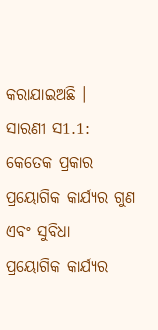କରାଯାଇଅଛି ।
ସାରଣୀ ସ1.1: କେତେକ ପ୍ରକାର ପ୍ରୟୋଗିକ କାର୍ଯ୍ୟର ଗୁଣ ଏବଂ ସୁବିଧା
ପ୍ରୟୋଗିକ କାର୍ଯ୍ୟର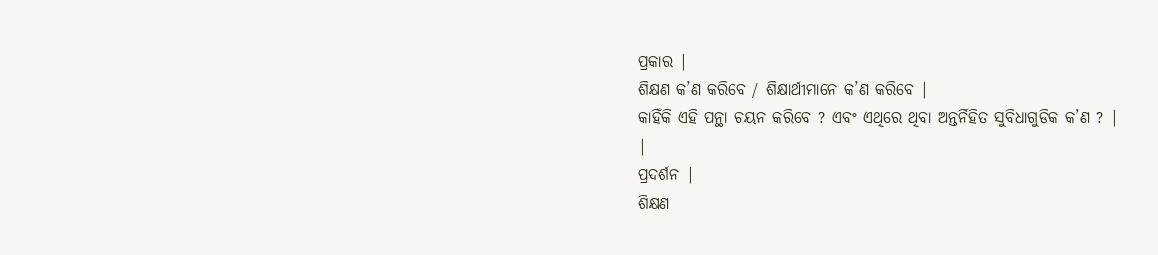ପ୍ରକାର |
ଶିକ୍ଷଣ କ’ଣ କରିବେ / ଶିକ୍ଷାର୍ଥୀମାନେ କ’ଣ କରିବେ |
କାହିଁକି ଏହି ପନ୍ଥା ଚୟନ କରିବେ ? ଏବଂ ଏଥିରେ ଥିବା ଅନ୍ତର୍ନିହିତ ସୁବିଧାଗୁଡିକ କ’ଣ ? |
|
ପ୍ରଦର୍ଶନ |
ଶିକ୍ଷଣ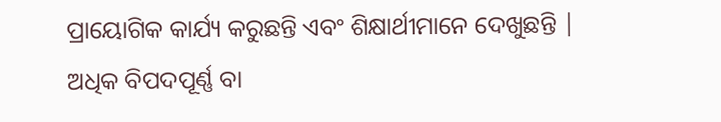ପ୍ରାୟୋଗିକ କାର୍ଯ୍ୟ କରୁଛନ୍ତି ଏବଂ ଶିକ୍ଷାର୍ଥୀମାନେ ଦେଖୁଛନ୍ତି |
ଅଧିକ ବିପଦପୂର୍ଣ୍ଣ ବା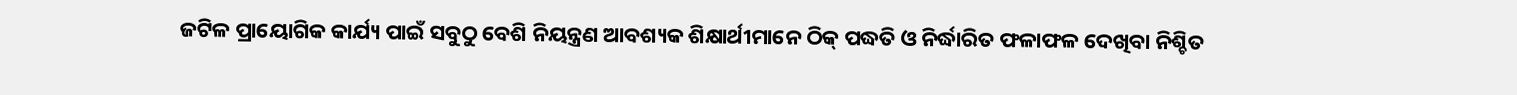ଜଟିଳ ପ୍ରାୟୋଗିକ କାର୍ଯ୍ୟ ପାଇଁ ସବୁଠୁ ବେଶି ନିୟନ୍ତ୍ରଣ ଆବଶ୍ୟକ ଶିକ୍ଷାର୍ଥୀମାନେ ଠିକ୍ ପଦ୍ଧତି ଓ ନିର୍ଦ୍ଧାରିତ ଫଳାଫଳ ଦେଖିବା ନିଶ୍ଚିତ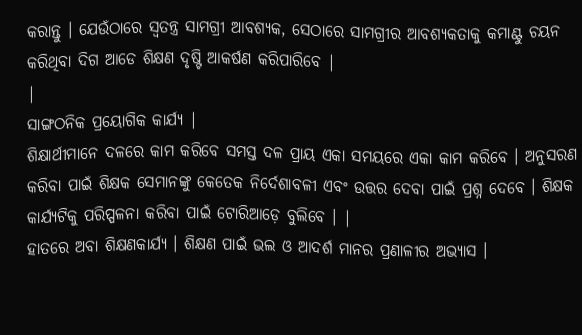କରାନ୍ତୁ । ଯେଉଁଠାରେ ସ୍ଵତନ୍ତ୍ର ସାମଗ୍ରୀ ଆବଶ୍ୟକ, ସେଠାରେ ସାମଗ୍ରୀର ଆବଶ୍ୟକତାକୁ କମାଣ୍ଟୁ ଚୟନ କରିଥିବା ଦିଗ ଆଡେ ଶିକ୍ଷଣ ଦୃଷ୍ଟି ଆକର୍ଷଣ କରିପାରିବେ |
|
ସାଙ୍ଗଠନିକ ପ୍ରୟୋଗିକ କାର୍ଯ୍ୟ |
ଶିକ୍ଷାର୍ଥୀମାନେ ଦଳରେ କାମ କରିବେ ସମସ୍ତ ଦଳ ପ୍ରାୟ ଏକା ସମୟରେ ଏକା କାମ କରିବେ । ଅନୁସରଣ କରିବା ପାଇଁ ଶିକ୍ଷକ ସେମାନଙ୍କୁ କେତେକ ନିର୍ଦେଶାବଳୀ ଏବଂ ଉତ୍ତର ଦେବା ପାଇଁ ପ୍ରଶ୍ନ ଦେବେ । ଶିକ୍ଷକ କାର୍ଯ୍ୟଟିକୁ ପରିପ୍ପଳନା କରିବା ପାଇଁ ଟୋରିଆଡ଼େ ବୁଲିବେ । |
ହାତରେ ଅବା ଶିକ୍ଷଣକାର୍ଯ୍ୟ । ଶିକ୍ଷଣ ପାଇଁ ଭଲ ଓ ଆଦର୍ଶ ମାନର ପ୍ରଣାଳୀର ଅଭ୍ୟାସ ।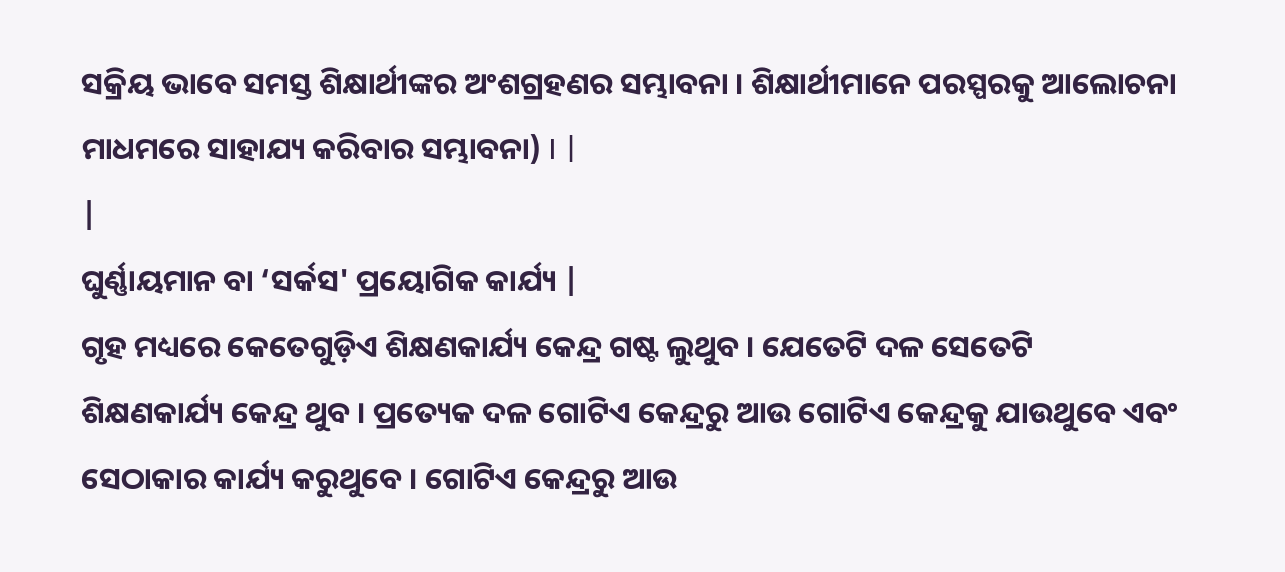ସକ୍ରିୟ ଭାବେ ସମସ୍ତ ଶିକ୍ଷାର୍ଥୀଙ୍କର ଅଂଶଗ୍ରହଣର ସମ୍ଭାବନା । ଶିକ୍ଷାର୍ଥୀମାନେ ପରସ୍ପରକୁ ଆଲୋଚନା ମାଧମରେ ସାହାଯ୍ୟ କରିବାର ସମ୍ଭାବନା) I |
|
ଘୁର୍ଣ୍ଣାୟମାନ ବା ‘ସର୍କସ' ପ୍ରୟୋଗିକ କାର୍ଯ୍ୟ |
ଗୃହ ମଧ୍ୟରେ କେତେଗୁଡ଼ିଏ ଶିକ୍ଷଣକାର୍ଯ୍ୟ କେନ୍ଦ୍ର ଗଷ୍ଟ ଲୁଥୁବ । ଯେତେଟି ଦଳ ସେତେଟି ଶିକ୍ଷଣକାର୍ଯ୍ୟ କେନ୍ଦ୍ର ଥୁବ । ପ୍ରତ୍ୟେକ ଦଳ ଗୋଟିଏ କେନ୍ଦ୍ରରୁ ଆଉ ଗୋଟିଏ କେନ୍ଦ୍ରକୁ ଯାଉଥୁବେ ଏବଂ ସେଠାକାର କାର୍ଯ୍ୟ କରୁଥୁବେ । ଗୋଟିଏ କେନ୍ଦ୍ରରୁ ଆଉ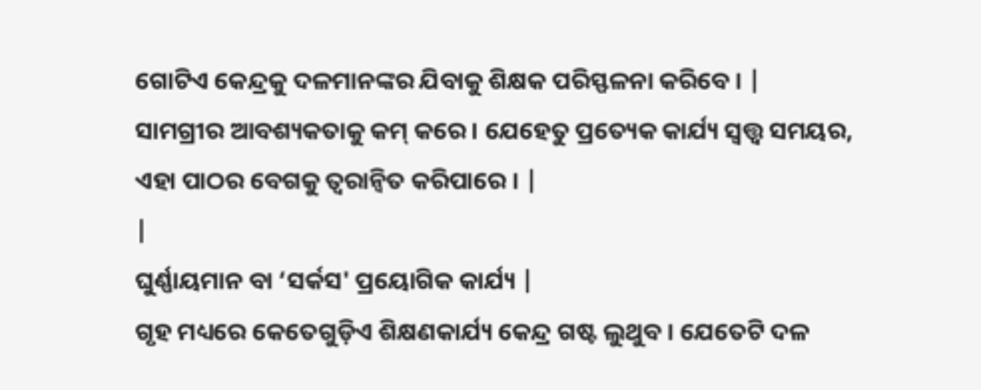ଗୋଟିଏ କେନ୍ଦ୍ରକୁ ଦଳମାନଙ୍କର ଯିବାକୁ ଶିକ୍ଷକ ପରିସ୍ଫଳନା କରିବେ । |
ସାମଗ୍ରୀର ଆବଶ୍ୟକତାକୁ କମ୍ କରେ । ଯେହେତୁ ପ୍ରତ୍ୟେକ କାର୍ଯ୍ୟ ସ୍ଵତ୍ତ୍ଵ ସମୟର, ଏହା ପାଠର ବେଗକୁ ତ୍ଵରାନ୍ୱିତ କରିପାରେ । |
|
ଘୁର୍ଣ୍ଣାୟମାନ ବା ‘ସର୍କସ' ପ୍ରୟୋଗିକ କାର୍ଯ୍ୟ |
ଗୃହ ମଧ୍ୟରେ କେତେଗୁଡ଼ିଏ ଶିକ୍ଷଣକାର୍ଯ୍ୟ କେନ୍ଦ୍ର ଗଷ୍ଟ ଲୁଥୁବ । ଯେତେଟି ଦଳ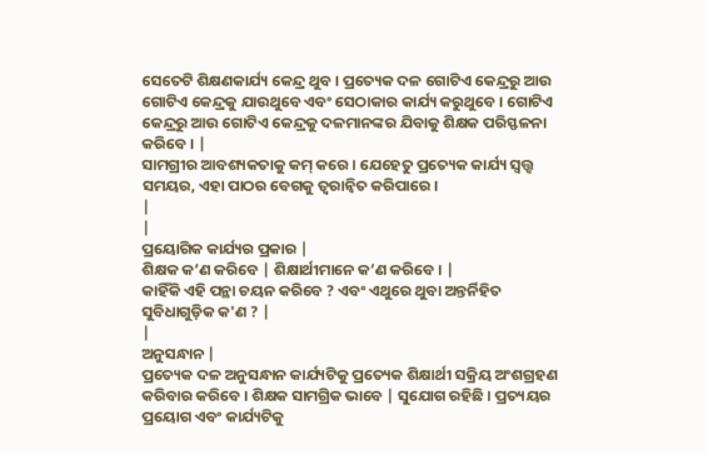ସେତେଟି ଶିକ୍ଷଣକାର୍ଯ୍ୟ କେନ୍ଦ୍ର ଥୁବ । ପ୍ରତ୍ୟେକ ଦଳ ଗୋଟିଏ କେନ୍ଦ୍ରରୁ ଆଉ ଗୋଟିଏ କେନ୍ଦ୍ରକୁ ଯାଉଥୁବେ ଏବଂ ସେଠାକାର କାର୍ଯ୍ୟ କରୁଥୁବେ । ଗୋଟିଏ କେନ୍ଦ୍ରରୁ ଆଉ ଗୋଟିଏ କେନ୍ଦ୍ରକୁ ଦଳମାନଙ୍କର ଯିବାକୁ ଶିକ୍ଷକ ପରିସ୍ଫଳନା କରିବେ । |
ସାମଗ୍ରୀର ଆବଶ୍ୟକତାକୁ କମ୍ କରେ । ଯେହେତୁ ପ୍ରତ୍ୟେକ କାର୍ଯ୍ୟ ସ୍ଵତ୍ତ୍ଵ ସମୟର, ଏହା ପାଠର ବେଗକୁ ତ୍ଵରାନ୍ୱିତ କରିପାରେ ।
|
|
ପ୍ରୟୋଗିକ କାର୍ଯ୍ୟର ପ୍ରକାର |
ଶିକ୍ଷକ କ’ଣ କରିବେ | ଶିକ୍ଷାର୍ଥୀମାନେ କ’ଣ କରିବେ । |
କାହିଁକି ଏହି ପନ୍ଥା ଚୟନ କରିବେ ? ଏବଂ ଏଥୁରେ ଥୁବା ଅନ୍ତର୍ନିହିତ ସୁବିଧାଗୁଡ଼ିକ କ'ଣ ? |
|
ଅନୁସନ୍ଧାନ |
ପ୍ରତ୍ୟେକ ଦଳ ଅନୁସନ୍ଧାନ କାର୍ଯ୍ୟଟିକୁ ପ୍ରତ୍ୟେକ ଶିକ୍ଷାର୍ଥୀ ସକ୍ରିୟ ଅଂଶଗ୍ରହଣ କରିବାର କରିବେ । ଶିକ୍ଷକ ସାମଗ୍ରିକ ଭାବେ | ସୁଯୋଗ ରହିଛି । ପ୍ରତ୍ୟୟର ପ୍ରୟୋଗ ଏବଂ କାର୍ଯ୍ୟଟିକୁ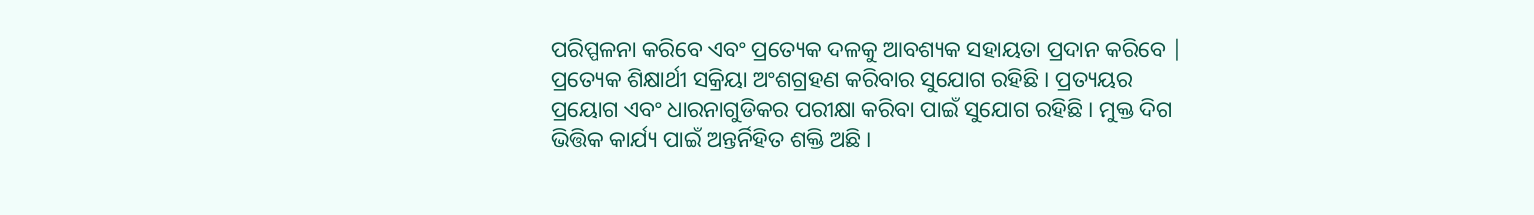ପରିପ୍ପଳନା କରିବେ ଏବଂ ପ୍ରତ୍ୟେକ ଦଳକୁ ଆବଶ୍ୟକ ସହାୟତା ପ୍ରଦାନ କରିବେ |
ପ୍ରତ୍ୟେକ ଶିକ୍ଷାର୍ଥୀ ସକ୍ରିୟା ଅଂଶଗ୍ରହଣ କରିବାର ସୁଯୋଗ ରହିଛି । ପ୍ରତ୍ୟୟର ପ୍ରୟୋଗ ଏବଂ ଧାରନାଗୁଡିକର ପରୀକ୍ଷା କରିବା ପାଇଁ ସୁଯୋଗ ରହିଛି । ମୁକ୍ତ ଦିଗ ଭିତ୍ତିକ କାର୍ଯ୍ୟ ପାଇଁ ଅନ୍ତର୍ନିହିତ ଶକ୍ତି ଅଛି ।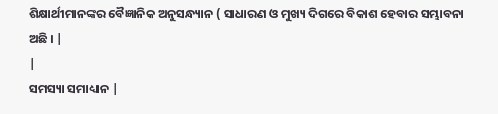ଶିକ୍ଷାର୍ଥୀମାନଙ୍କର ବୈଜ୍ଞାନିକ ଅନୁସନ୍ଧ୍ୟାନ ( ସାଧାରଣ ଓ ମୁଖ୍ୟ ଦିଗରେ ବିକାଶ ହେବାର ସମ୍ଭାବନା ଅଛି । |
|
ସମସ୍ୟା ସମାଧ୍ୟାନ |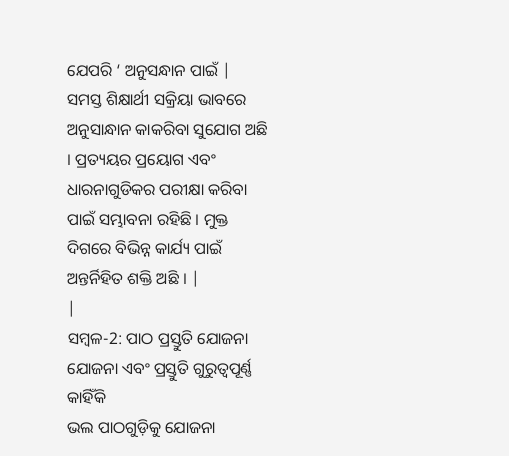ଯେପରି ‘ ଅନୁସନ୍ଧାନ ପାଇଁ |
ସମସ୍ତ ଶିକ୍ଷାର୍ଥୀ ସକ୍ରିୟା ଭାବରେ ଅନୁସାନ୍ଧାନ କାକରିବା ସୁଯୋଗ ଅଛି । ପ୍ରତ୍ୟୟର ପ୍ରୟୋଗ ଏବଂ ଧାରନାଗୁଡିକର ପରୀକ୍ଷା କରିବା ପାଇଁ ସମ୍ଭାବନା ରହିଛି । ମୁକ୍ତ ଦିଗରେ ବିଭିନ୍ନ କାର୍ଯ୍ୟ ପାଇଁ ଅନ୍ତର୍ନିହିତ ଶକ୍ତି ଅଛି । |
|
ସମ୍ବଳ-2: ପାଠ ପ୍ରସ୍ତୁତି ଯୋଜନା
ଯୋଜନା ଏବଂ ପ୍ରସ୍ତୁତି ଗୁରୁତ୍ଵପୂର୍ଣ୍ଣ କାହିଁକି
ଭଲ ପାଠଗୁଡ଼ିକୁ ଯୋଜନା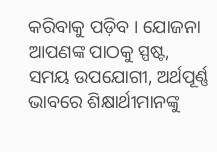କରିବାକୁ ପଡ଼ିବ । ଯୋଜନା ଆପଣଙ୍କ ପାଠକୁ ସ୍ପଷ୍ଟ, ସମୟ ଉପଯୋଗୀ, ଅର୍ଥପୂର୍ଣ୍ଣ ଭାବରେ ଶିକ୍ଷାର୍ଥୀମାନଙ୍କୁ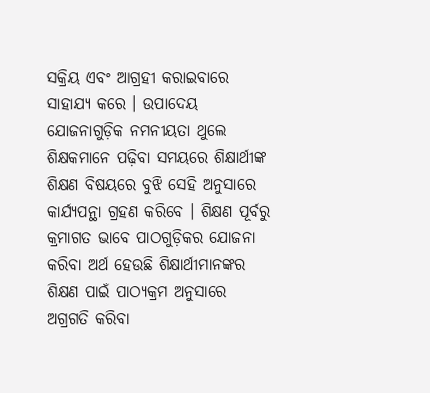ସକ୍ରିୟ ଏବଂ ଆଗ୍ରହୀ କରାଇବାରେ ସାହାଯ୍ୟ କରେ । ଉପାଦେୟ ଯୋଜନାଗୁଡ଼ିକ ନମନୀୟତା ଥୁଲେ ଶିକ୍ଷକମାନେ ପଢ଼ିବା ସମୟରେ ଶିକ୍ଷାର୍ଥୀଙ୍କ ଶିକ୍ଷଣ ବିଷୟରେ ବୁଝି ସେହି ଅନୁସାରେ କାର୍ଯ୍ୟପନ୍ଥା ଗ୍ରହଣ କରିବେ । ଶିକ୍ଷଣ ପୂର୍ବରୁ କ୍ରମାଗତ ଭାବେ ପାଠଗୁଡ଼ିକର ଯୋଜନା କରିବା ଅର୍ଥ ହେଉଛି ଶିକ୍ଷାର୍ଥୀମାନଙ୍କର ଶିକ୍ଷଣ ପାଇଁ ପାଠ୍ୟକ୍ରମ ଅନୁସାରେ ଅଗ୍ରଗତି କରିବା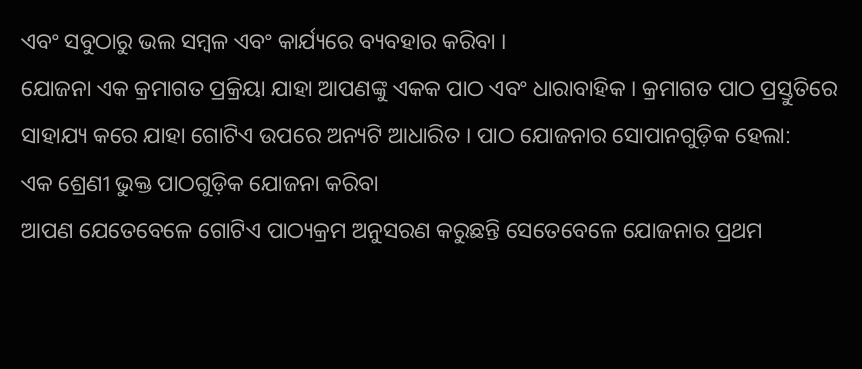ଏବଂ ସବୁଠାରୁ ଭଲ ସମ୍ବଳ ଏବଂ କାର୍ଯ୍ୟରେ ବ୍ୟବହାର କରିବା ।
ଯୋଜନା ଏକ କ୍ରମାଗତ ପ୍ରକ୍ରିୟା ଯାହା ଆପଣଙ୍କୁ ଏକକ ପାଠ ଏବଂ ଧାରାବାହିକ । କ୍ରମାଗତ ପାଠ ପ୍ରସ୍ତୁତିରେ ସାହାଯ୍ୟ କରେ ଯାହା ଗୋଟିଏ ଉପରେ ଅନ୍ୟଟି ଆଧାରିତ । ପାଠ ଯୋଜନାର ସୋପାନଗୁଡ଼ିକ ହେଲା:
ଏକ ଶ୍ରେଣୀ ଭୁକ୍ତ ପାଠଗୁଡ଼ିକ ଯୋଜନା କରିବା
ଆପଣ ଯେତେବେଳେ ଗୋଟିଏ ପାଠ୍ୟକ୍ରମ ଅନୁସରଣ କରୁଛନ୍ତି ସେତେବେଳେ ଯୋଜନାର ପ୍ରଥମ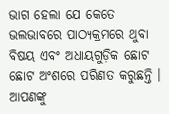ଭାଗ ହେଲା ଯେ କେତେ ଭଲଭାବରେ ପାଠ୍ୟକ୍ରମରେ ଥୁବା ବିଷୟ ଏବଂ ଅଧାୟଗୁଡ଼ିକ ଛୋଟ ଛୋଟ ଅଂଶରେ ପରିଣତ କରୁଛନ୍ତି । ଆପଣଙ୍କୁ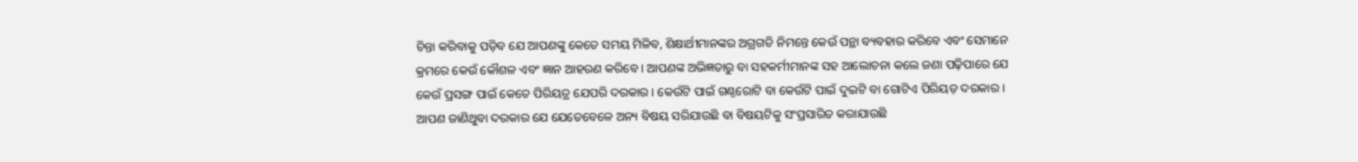ଚିନ୍ତା କରିବାକୁ ପଡ଼ିବ ଯେ ଆପଣଙ୍କୁ କେତେ ସମୟ ମିଳିବ, ଶିକ୍ଷାର୍ଥୀମାନଙ୍କର ଅଗ୍ରଗତି ନିମନ୍ତେ କେଉଁ ପନ୍ଥା ବ୍ୟବହାର କରିବେ ଏବଂ ସେମାନେ କ୍ରମରେ କେଉଁ କୌଶଳ ଏବଂ ଜ୍ଞାନ ଆହରଣ କରିବେ । ଆପଣଙ୍କ ଅଭିଜ୍ଞତାରୁ ବା ସହକର୍ମୀମାନଙ୍କ ସହ ଆଲୋଚନା କଲେ ଜଣା ପଢ଼ିପାରେ ଯେ କେଉଁ ପ୍ରସଙ୍ଗ ପାଇଁ କେତେ ପିରିୟତ୍ର ଯେପରି ଦରକାର । କେଉଁଟି ପାଇଁ ଗଣ୍ଠରୋଟି ବା କେଉଁଟି ପାଇଁ ଦୁଇଟି ବା ଗୋଟିଏ ପିରିୟଡ଼ ଦରକାର । ଆପଣ ଜାଣିଥୁବା ଦରକାର ଯେ ଯେତେବେଳେ ଅନ୍ୟ ବିଷୟ ସରିଯାଉଛି ବା ବିଷୟଟିକୁ ସଂପ୍ରସାରିତ କରାଯାଉଛି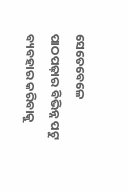ସେତେବେଳେ ପାଠପଢ଼ାର ବିଭିନ୍ନ ପଟୁ ବ୍ୟବହାର କରିବାକୁ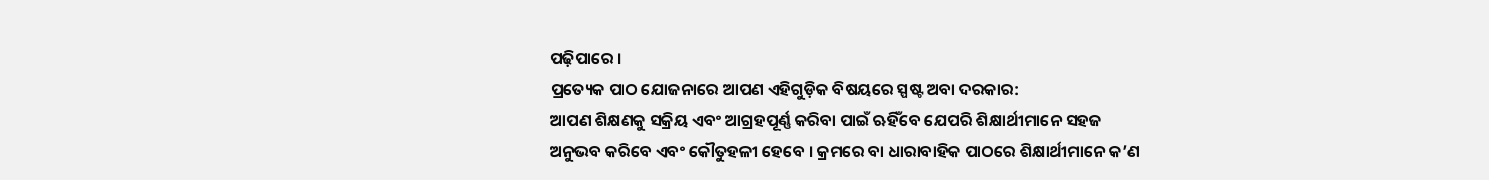ପଢ଼ିପାରେ ।
ପ୍ରତ୍ୟେକ ପାଠ ଯୋଜନାରେ ଆପଣ ଏହିଗୁଡ଼ିକ ବିଷୟରେ ସ୍ପଷ୍ଟ ଅବା ଦରକାର:
ଆପଣ ଶିକ୍ଷଣକୁ ସକ୍ରିୟ ଏବଂ ଆଗ୍ରହପୂର୍ଣ୍ଣ କରିବା ପାଇଁ ଋହିଁବେ ଯେପରି ଶିକ୍ଷାର୍ଥୀମାନେ ସହଜ ଅନୁଭବ କରିବେ ଏବଂ କୌତୁହଳୀ ହେବେ । କ୍ରମରେ ବା ଧାରାବାହିକ ପାଠରେ ଶିକ୍ଷାର୍ଥୀମାନେ କ’ଣ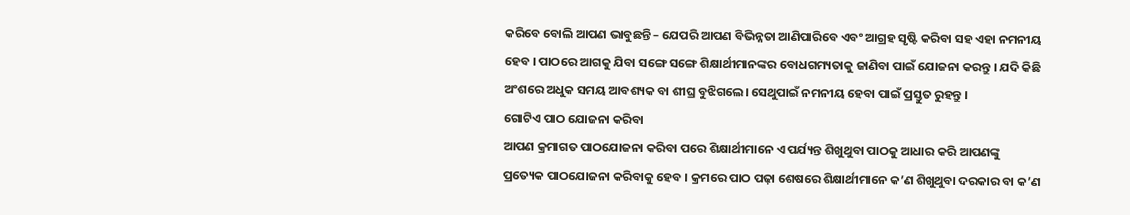କରିବେ ବୋଲି ଆପଣ ଭାବୁଛନ୍ତି – ଯେପରି ଆପଣ ବିଭିନ୍ନତା ଆଣିପାରିବେ ଏବଂ ଆଗ୍ରହ ସୃଷ୍ଟି କରିବା ସହ ଏହା ନମନୀୟ ହେବ । ପାଠରେ ଆଗକୁ ଯିବା ସଙ୍ଗେ ସଙ୍ଗେ ଶିକ୍ଷାର୍ଥୀମାନଙ୍କର ବୋଧଗମ୍ୟତାକୁ ଜାଣିବା ପାଇଁ ଯୋଜନା କରନ୍ତୁ । ଯଦି କିଛି ଅଂଶରେ ଅଧୁକ ସମୟ ଆବଶ୍ୟକ ବା ଶୀଘ୍ର ବୁଝିଗଲେ। ସେଥୁପାଇଁ ନମନୀୟ ହେବା ପାଇଁ ପ୍ରସ୍ତୁତ ରୁହନ୍ତୁ ।
ଗୋଟିଏ ପାଠ ଯୋଜନା କରିବା
ଆପଣ କ୍ରମାଗତ ପାଠଯୋଜନା କରିବା ପରେ ଶିକ୍ଷାର୍ଥୀମାନେ ଏ ପର୍ଯ୍ୟନ୍ତ ଶିଖୁଥୁବା ପାଠକୁ ଆଧାର କରି ଆପଣଙ୍କୁ ପ୍ରତ୍ୟେକ ପାଠଯୋଜନା କରିବାକୁ ହେବ । କ୍ରମରେ ପାଠ ପଢ଼ା ଶେଷରେ ଶିକ୍ଷାର୍ଥୀମାନେ କ’ଣ ଶିଖୁଥୁବା ଦରକାର ବା କ’ଣ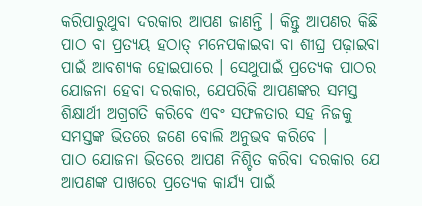କରିପାରୁଥୁବା ଦରକାର ଆପଣ ଜାଣନ୍ତି । କିନ୍ତୁ ଆପଣର କିଛି ପାଠ ବା ପ୍ରତ୍ୟୟ ହଠାତ୍ ମନେପକାଇବା ବା ଶୀଘ୍ର ପଢ଼ାଇବା ପାଇଁ ଆବଶ୍ୟକ ହୋଇପାରେ । ସେଥୁପାଇଁ ପ୍ରତ୍ୟେକ ପାଠର ଯୋଜନା ହେବା ଦରକାର, ଯେପରିକି ଆପଣଙ୍କର ସମସ୍ତ ଶିକ୍ଷାର୍ଥୀ ଅଗ୍ରଗତି କରିବେ ଏବଂ ସଫଳତାର ସହ ନିଜକୁ ସମସ୍ତଙ୍କ ଭିତରେ ଜଣେ ବୋଲି ଅନୁଭବ କରିବେ ।
ପାଠ ଯୋଜନା ଭିତରେ ଆପଣ ନିଶ୍ଚିତ କରିବା ଦରକାର ଯେ ଆପଣଙ୍କ ପାଖରେ ପ୍ରତ୍ୟେକ କାର୍ଯ୍ୟ ପାଇଁ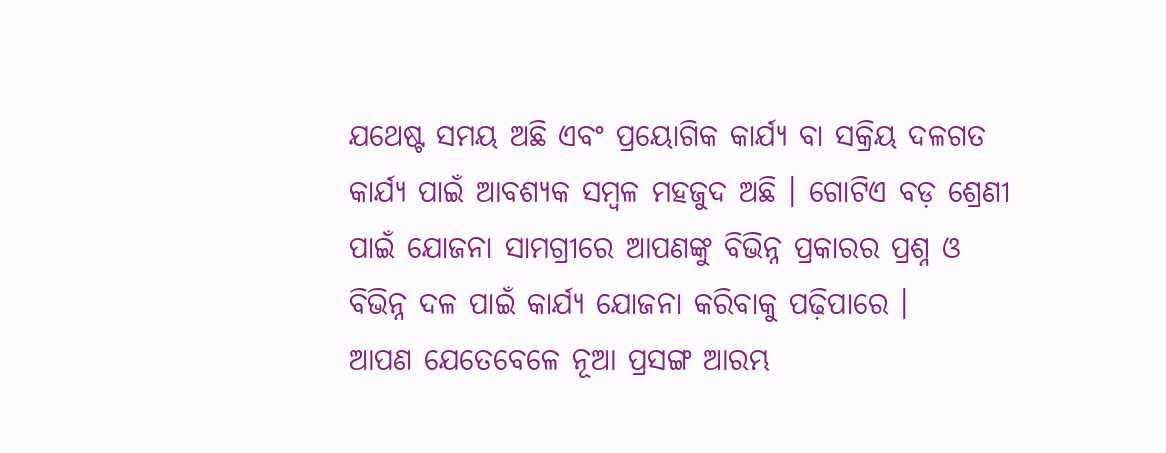ଯଥେଷ୍ଟ ସମୟ ଅଛି ଏବଂ ପ୍ରୟୋଗିକ କାର୍ଯ୍ୟ ବା ସକ୍ରିୟ ଦଳଗତ କାର୍ଯ୍ୟ ପାଇଁ ଆବଶ୍ୟକ ସମ୍ବଳ ମହଜୁଦ ଅଛି । ଗୋଟିଏ ବଡ଼ ଶ୍ରେଣୀ ପାଇଁ ଯୋଜନା ସାମଗ୍ରୀରେ ଆପଣଙ୍କୁ ବିଭିନ୍ନ ପ୍ରକାରର ପ୍ରଶ୍ନ ଓ ବିଭିନ୍ନ ଦଳ ପାଇଁ କାର୍ଯ୍ୟ ଯୋଜନା କରିବାକୁ ପଢ଼ିପାରେ ।
ଆପଣ ଯେତେବେଳେ ନୂଆ ପ୍ରସଙ୍ଗ ଆରମ୍ଭ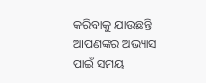କରିବାକୁ ଯାଉଛନ୍ତି ଆପଣଙ୍କର ଅଭ୍ୟାସ ପାଇଁ ସମୟ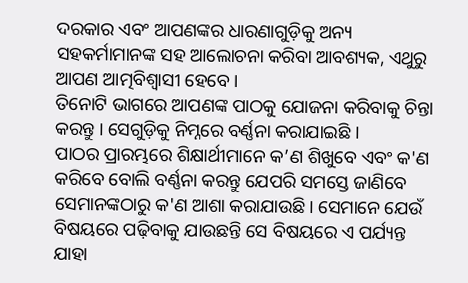ଦରକାର ଏବଂ ଆପଣଙ୍କର ଧାରଣାଗୁଡ଼ିକୁ ଅନ୍ୟ ସହକର୍ମାମାନଙ୍କ ସହ ଆଲୋଚନା କରିବା ଆବଶ୍ୟକ, ଏଥୁରୁ ଆପଣ ଆତ୍ମବିଶ୍ଵାସୀ ହେବେ ।
ତିନୋଟି ଭାଗରେ ଆପଣଙ୍କ ପାଠକୁ ଯୋଜନା କରିବାକୁ ଚିନ୍ତା କରନ୍ତୁ । ସେଗୁଡ଼ିକୁ ନିମ୍ନରେ ବର୍ଣ୍ଣନା କରାଯାଇଛି ।
ପାଠର ପ୍ରାରମ୍ଭରେ ଶିକ୍ଷାର୍ଥୀମାନେ କ’ଣ ଶିଖୁବେ ଏବଂ କ'ଣ କରିବେ ବୋଲି ବର୍ଣ୍ଣନା କରନ୍ତୁ ଯେପରି ସମସ୍ତେ ଜାଣିବେ ସେମାନଙ୍କଠାରୁ କ'ଣ ଆଶା କରାଯାଉଛି । ସେମାନେ ଯେଉଁ ବିଷୟରେ ପଢ଼ିବାକୁ ଯାଉଛନ୍ତି ସେ ବିଷୟରେ ଏ ପର୍ଯ୍ୟନ୍ତ ଯାହା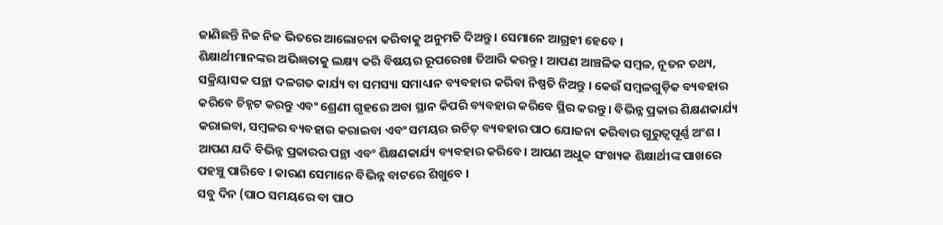ଜାଣିଛନ୍ତି ନିଜ ନିଜ ଭିତରେ ଆଲୋଚନା କରିବାକୁ ଅନୁମତି ଦିଅନ୍ତୁ । ସେମାନେ ଆଗ୍ରହୀ ହେବେ ।
ଶିକ୍ଷାର୍ଥୀମାନଙ୍କର ଅଭିଜ୍ଞତାକୁ ଲକ୍ଷ୍ୟ କରି ବିଷୟର ରୂପରେଖା ତିଆରି କରନ୍ତୁ । ଆପଣ ଆଞ୍ଚଳିକ ସମ୍ବଳ, ନୂତନ ତଥ୍ୟ, ସକ୍ରିୟାସକ ପନ୍ଥା ଦଳଗତ କାର୍ଯ୍ୟ ବା ସମସ୍ୟା ସମାଧ୍ୟାନ ବ୍ୟବହାର କରିବା ନିଷ୍ପତି ନିଅନ୍ତୁ । କେଉଁ ସମ୍ବଳଗୁଡ଼ିକ ବ୍ୟବହାର କରିବେ ଚିହ୍ନଟ କରନ୍ତୁ ଏବଂ ଶ୍ରେଣୀ ଗୃହରେ ଅବା ସ୍ଥାନ କିପରି ବ୍ୟବହାର କରିବେ ସ୍ଥିର କରନ୍ତୁ । ବିଭିନ୍ନ ପ୍ରକାର ଶିକ୍ଷଣକାର୍ଯ୍ୟ କରାଇବା, ସମ୍ବଳର ବ୍ୟବହାର କରାଇବା ଏବଂ ସମୟର ଉଚିତ୍ ବ୍ୟବହାର ପାଠ ଯୋଜନା କରିବାର ଗୁରୁତ୍ଵପୂର୍ଣ୍ଣ ଅଂଶ । ଆପଣ ଯଦି ବିଭିନ୍ନ ପ୍ରକାରର ପନ୍ଥା ଏବଂ ଶିକ୍ଷଣକାର୍ଯ୍ୟ ବ୍ୟବହାର କରିବେ। ଆପଣ ଅଧୁକ ସଂଖ୍ୟକ ଶିକ୍ଷାର୍ଥୀଙ୍କ ପାଖରେ ପହଞ୍ଚୁ ପାରିବେ । କାରଣ ସେମାନେ ବିଭିନ୍ନ ବାଟରେ ଶିଖୁବେ ।
ସବୁ ଦିନ (ପାଠ ସମୟରେ ବା ପାଠ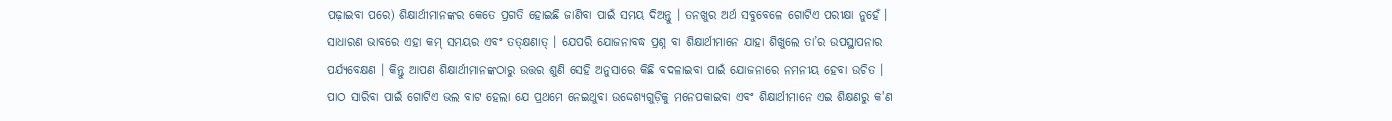ପଢ଼ାଇବା ପରେ) ଶିକ୍ଷାର୍ଥୀମାନଙ୍କର କେତେ ପ୍ରଗତି ହୋଇଛି ଜାଣିବା ପାଇଁ ସମୟ ଦିଅନ୍ତୁ । ତନଖୁର ଅର୍ଥ ସବୁବେଳେ ଗୋଟିଏ ପରୀକ୍ଷା ନୁହେଁ । ସାଧାରଣ ଭାବରେ ଏହା କମ୍ ସମୟର ଏବଂ ତତ୍କ୍ଷଣାତ୍ । ଯେପରି ଯୋଜନାବଦ୍ଧ ପ୍ରଶ୍ନ ବା ଶିକ୍ଷାର୍ଥୀମାନେ ଯାହା ଶିଖୁଲେ ତା’ର ଉପସ୍ଥାପନାର ପର୍ଯ୍ୟବେକ୍ଷଣ । କିନ୍ତୁ ଆପଣ ଶିକ୍ଷାର୍ଥୀମାନଙ୍କଠାରୁ ଉତ୍ତର ଶୁଣି ସେହି ଅନୁସାରେ କିଛି ବଦଳାଇବା ପାଇଁ ଯୋଜନାରେ ନମନୀୟ ହେବା ଉଚିତ ।
ପାଠ ସାରିବା ପାଇଁ ଗୋଟିଏ ଭଲ ବାଟ ହେଲା ଯେ ପ୍ରଥମେ ନେଇଥୁବା ଉଦ୍ଦେଶ୍ୟଗୁଡ଼ିକୁ ମନେପକାଇବା ଏବଂ ଶିକ୍ଷାର୍ଥୀମାନେ ଏଇ ଶିକ୍ଷଣରୁ କ'ଣ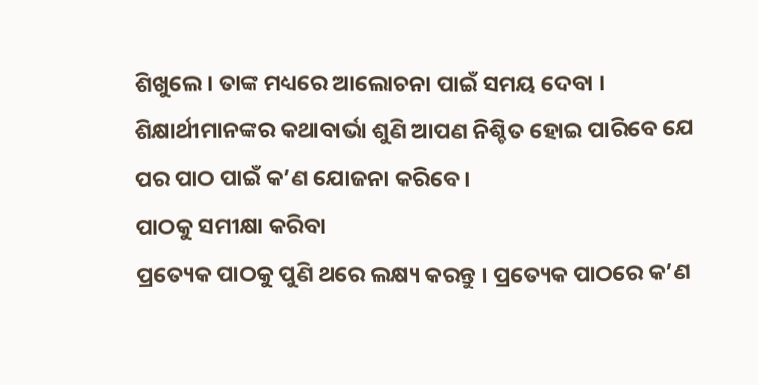ଶିଖୁଲେ। ତାଙ୍କ ମଧ୍ୟରେ ଆଲୋଚନା ପାଇଁ ସମୟ ଦେବା । ଶିକ୍ଷାର୍ଥୀମାନଙ୍କର କଥାବାର୍ଭା ଶୁଣି ଆପଣ ନିଶ୍ଚିତ ହୋଇ ପାରିବେ ଯେ ପର ପାଠ ପାଇଁ କ’ଣ ଯୋଜନା କରିବେ ।
ପାଠକୁ ସମୀକ୍ଷା କରିବା
ପ୍ରତ୍ୟେକ ପାଠକୁ ପୁଣି ଥରେ ଲକ୍ଷ୍ୟ କରନ୍ତୁ । ପ୍ରତ୍ୟେକ ପାଠରେ କ’ଣ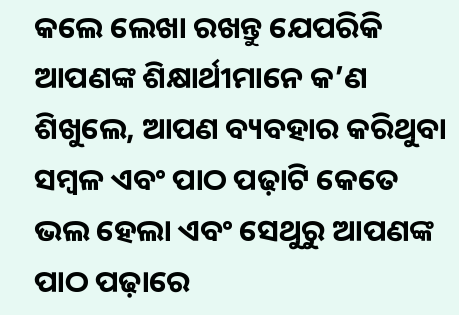କଲେ ଲେଖା ରଖନ୍ତୁ ଯେପରିକି ଆପଣଙ୍କ ଶିକ୍ଷାର୍ଥୀମାନେ କ’ଣ ଶିଖୁଲେ, ଆପଣ ବ୍ୟବହାର କରିଥୁବା ସମ୍ବଳ ଏବଂ ପାଠ ପଢ଼ାଟି କେତେ ଭଲ ହେଲା ଏବଂ ସେଥୁରୁ ଆପଣଙ୍କ ପାଠ ପଢ଼ାରେ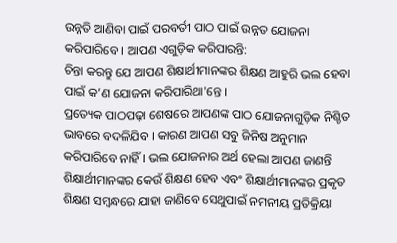ଉନ୍ନତି ଆଣିବା ପାଇଁ ପରବର୍ତୀ ପାଠ ପାଇଁ ଉନ୍ନତ ଯୋଜନା କରିପାରିବେ । ଆପଣ ଏଗୁଡ଼ିକ କରିପାରନ୍ତି:
ଚିନ୍ତା କରନ୍ତୁ ଯେ ଆପଣ ଶିକ୍ଷାର୍ଥୀମାନଙ୍କର ଶିକ୍ଷଣ ଆହୁରି ଭଲ ହେବା ପାଇଁ କ’ଣ ଯୋଜନା କରିପାରିଥା'ନ୍ତେ ।
ପ୍ରତ୍ୟେକ ପାଠପଢ଼ା ଶେଷରେ ଆପଣଙ୍କ ପାଠ ଯୋଜନାଗୁଡ଼ିକ ନିଶ୍ଚିତ ଭାବରେ ବଦଳିଯିବ । କାରଣ ଆପଣ ସବୁ ଜିନିଷ ଅନୁମାନ କରିପାରିବେ ନାହିଁ । ଭଲ ଯୋଜନାର ଅର୍ଥ ହେଲା ଆପଣ ଜାଣନ୍ତି ଶିକ୍ଷାର୍ଥୀମାନଙ୍କର କେଉଁ ଶିକ୍ଷଣ ହେବ ଏବଂ ଶିକ୍ଷାର୍ଥୀମାନଙ୍କର ପ୍ରକୃତ ଶିକ୍ଷଣ ସମ୍ବନ୍ଧରେ ଯାହା ଜାଣିବେ ସେଥୁପାଇଁ ନମନୀୟ ପ୍ରତିକ୍ରିୟା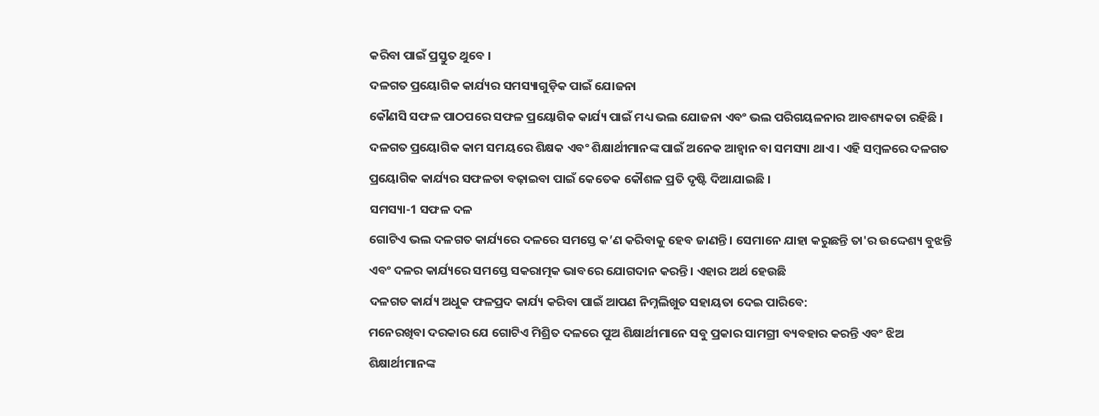କରିବା ପାଇଁ ପ୍ରସ୍ତୁତ ଥୁବେ ।
ଦଳଗତ ପ୍ରୟୋଗିକ କାର୍ଯ୍ୟର ସମସ୍ୟାଗୁଡ଼ିକ ପାଇଁ ଯୋଜନା
କୌଣସି ସଫଳ ପାଠପରେ ସଫଳ ପ୍ରୟୋଗିକ କାର୍ଯ୍ୟ ପାଇଁ ମଧ୍ୟ ଭଲ ଯୋଜନା ଏବଂ ଭଲ ପରିଗୟଳନାର ଆବଶ୍ୟକତା ରହିଛି । ଦଳଗତ ପ୍ରୟୋଗିକ କାମ ସମୟରେ ଶିକ୍ଷକ ଏବଂ ଶିକ୍ଷାର୍ଥୀମାନଙ୍କ ପାଇଁ ଅନେକ ଆହ୍ୱାନ ବା ସମସ୍ୟା ଥାଏ । ଏହି ସମ୍ବଳରେ ଦଳଗତ ପ୍ରୟୋଗିକ କାର୍ଯ୍ୟର ସଫଳତା ବଢ଼ାଇବା ପାଇଁ କେତେକ କୌଶଳ ପ୍ରତି ଦୃଷ୍ଟି ଦିଆଯାଇଛି ।
ସମସ୍ୟା-1 ସଫଳ ଦଳ
ଗୋଟିଏ ଭଲ ଦଳଗତ କାର୍ଯ୍ୟରେ ଦଳରେ ସମସ୍ତେ କ’ଣ କରିବାକୁ ହେବ ଜାଣନ୍ତି । ସେମାନେ ଯାହା କରୁଛନ୍ତି ତା'ର ଉଦ୍ଦେଶ୍ୟ ବୁଝନ୍ତି ଏବଂ ଦଳର କାର୍ଯ୍ୟରେ ସମସ୍ତେ ସକରାତ୍ମକ ଭାବରେ ଯୋଗଦାନ କରନ୍ତି । ଏହାର ଅର୍ଥ ହେଉଛି
ଦଳଗତ କାର୍ଯ୍ୟ ଅଧୁକ ଫଳପ୍ରଦ କାର୍ଯ୍ୟ କରିବା ପାଇଁ ଆପଣ ନିମ୍ନଲିଖୁତ ସହାୟତା ଦେଇ ପାରିବେ:
ମନେରଖିବା ଦରକାର ଯେ ଗୋଟିଏ ମିଶ୍ରିତ ଦଳରେ ପୁଅ ଶିକ୍ଷାର୍ଥୀମାନେ ସବୁ ପ୍ରକାର ସାମଗ୍ରୀ ବ୍ୟବହାର କରନ୍ତି ଏବଂ ଝିଅ ଶିକ୍ଷାର୍ଥୀମାନଙ୍କ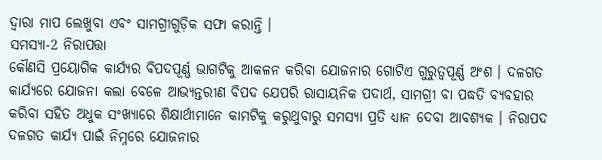ଦ୍ଵାରା ମାପ ଲେଖୁବା ଏବଂ ସାମଗ୍ରୀଗୁଡ଼ିକ ସଫା କରାନ୍ତି ।
ସମସ୍ୟା-2 ନିରାପତ୍ତା
କୌଣସି ପ୍ରୟୋଗିକ କାର୍ଯ୍ୟର ବିପଦପୂର୍ଣ୍ଣ ଭାଗଟିକୁ ଆକଳନ କରିବା ଯୋଜନାର ଗୋଟିଏ ଗୁରୁତ୍ଵପୂର୍ଣ୍ଣ ଅଂଶ । ଦଳଗତ କାର୍ଯ୍ୟରେ ଯୋଜନା କଲା ବେଳେ ଆଭ୍ୟନ୍ତରୀଣ ବିପଦ ଯେପରି ରାସାୟନିକ ପଦାର୍ଥ, ସାମଗ୍ରୀ ବା ପଦ୍ଧତି ବ୍ୟବହାର କରିବା ସହିତ ଅଧୁକ ସଂଖ୍ୟାରେ ଶିକ୍ଷାର୍ଥୀମାନେ କାମଟିକୁ କରୁଥୁବାରୁ ସମସ୍ୟା ପ୍ରତି ଧ୍ୟାନ ଦେବା ଆବଶ୍ୟକ । ନିରାପଦ ଦଳଗତ କାର୍ଯ୍ୟ ପାଇଁ ନିମ୍ନରେ ଯୋଜନାର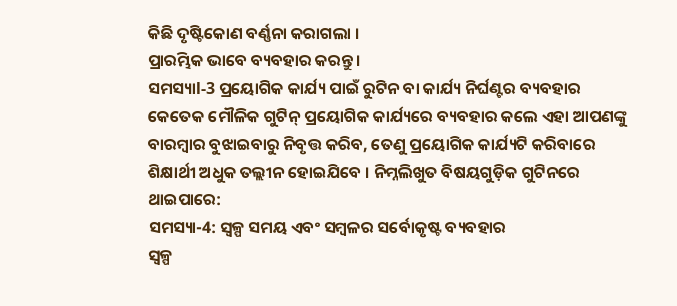କିଛି ଦୃଷ୍ଟିକୋଣ ବର୍ଣ୍ଣନା କରାଗଲା ।
ପ୍ରାରମ୍ଭିକ ଭାବେ ବ୍ୟବହାର କରନ୍ତୁ ।
ସମସ୍ୟାl-3 ପ୍ରୟୋଗିକ କାର୍ଯ୍ୟ ପାଇଁ ରୁଟିନ ବା କାର୍ଯ୍ୟ ନିର୍ଘଣ୍ଟର ବ୍ୟବହାର
କେତେକ ମୌଳିକ ଗୁଟିନ୍ ପ୍ରୟୋଗିକ କାର୍ଯ୍ୟରେ ବ୍ୟବହାର କଲେ ଏହା ଆପଣଙ୍କୁ ବାରମ୍ବାର ବୁଝାଇବାରୁ ନିବୃତ୍ତ କରିବ, ତେଣୁ ପ୍ରୟୋଗିକ କାର୍ଯ୍ୟଟି କରିବାରେ ଶିକ୍ଷାର୍ଥୀ ଅଧୁକ ତଲ୍ଲୀନ ହୋଇଯିବେ । ନିମ୍ନଲିଖୁତ ବିଷୟଗୁଡ଼ିକ ଗୁଟିନରେ ଥାଇପାରେ:
ସମସ୍ୟା-4: ସ୍ୱଳ୍ପ ସମୟ ଏବଂ ସମ୍ବଳର ସର୍ବୋକୃଷ୍ଟ ବ୍ୟବହାର
ସ୍ଵଳ୍ପ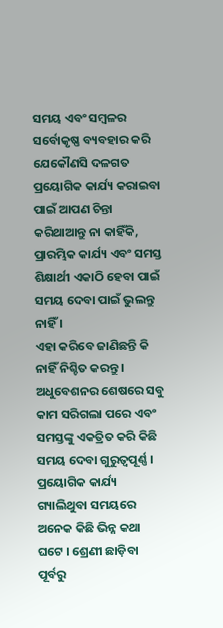ସମୟ ଏବଂ ସମ୍ବଳର ସର୍ବୋକୃଷ୍ଣ ବ୍ୟବହାର କରି ଯେକୌଣସି ଦଳଗତ ପ୍ରୟୋଗିକ କାର୍ଯ୍ୟ କରାଇବା ପାଇଁ ଆପଣ ଚିନ୍ତା କରିଥାଆନ୍ତୁ ନା କାହିଁକି, ପ୍ରାରମ୍ଭିକ କାର୍ଯ୍ୟ ଏବଂ ସମସ୍ତ ଶିକ୍ଷାର୍ଥୀ ଏକାଠି ହେବା ପାଇଁ ସମୟ ଦେବା ପାଇଁ ଭୁଲନ୍ତୁ ନାହିଁ ।
ଏହା କରିବେ ଜାଣିଛନ୍ତି କି ନାହିଁ ନିଶ୍ଚିତ କରନ୍ତୁ । ଅଧୁବେଶନର ଶେଷରେ ସବୁ କାମ ସରିଗଲା ପରେ ଏବଂ ସମସ୍ତଙ୍କୁ ଏକତ୍ରିତ କରି କିଛି ସମୟ ଦେବା ଗୁରୁତ୍ଵପୂର୍ଣ୍ଣ । ପ୍ରୟୋଗିକ କାର୍ଯ୍ୟ ଗ୍ୟାଲିଥୁବା ସମୟରେ ଅନେକ କିଛି ଭିନ୍ନ କଥା ଘଟେ । ଶ୍ରେଣୀ ଛାଡ଼ିବା ପୂର୍ବରୁ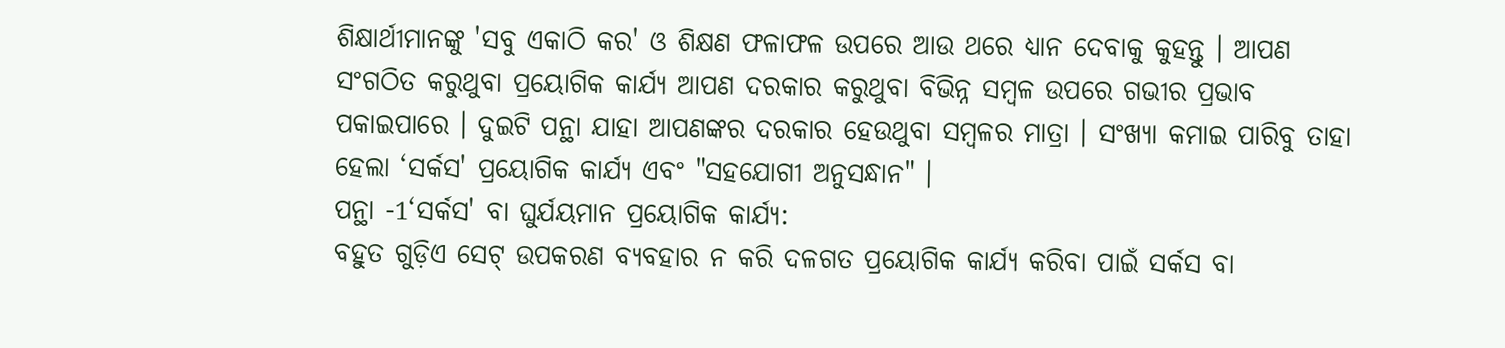ଶିକ୍ଷାର୍ଥୀମାନଙ୍କୁ 'ସବୁ ଏକାଠି କର' ଓ ଶିକ୍ଷଣ ଫଳାଫଳ ଉପରେ ଆଉ ଥରେ ଧ୍ୟାନ ଦେବାକୁ କୁହନ୍ତୁ । ଆପଣ ସଂଗଠିତ କରୁଥୁବା ପ୍ରୟୋଗିକ କାର୍ଯ୍ୟ ଆପଣ ଦରକାର କରୁଥୁବା ବିଭିନ୍ନ ସମ୍ବଳ ଉପରେ ଗଭୀର ପ୍ରଭାବ ପକାଇପାରେ । ଦୁଇଟି ପନ୍ଥା ଯାହା ଆପଣଙ୍କର ଦରକାର ହେଉଥୁବା ସମ୍ବଳର ମାତ୍ରା । ସଂଖ୍ୟା କମାଇ ପାରିବୁ ତାହା ହେଲା ‘ସର୍କସ' ପ୍ରୟୋଗିକ କାର୍ଯ୍ୟ ଏବଂ "ସହଯୋଗୀ ଅନୁସନ୍ଧାନ" ।
ପନ୍ଥା -1‘ସର୍କସ' ବା ଘୁର୍ଯୟମାନ ପ୍ରୟୋଗିକ କାର୍ଯ୍ୟ:
ବହୁତ ଗୁଡ଼ିଏ ସେଟ୍ ଉପକରଣ ବ୍ୟବହାର ନ କରି ଦଳଗତ ପ୍ରୟୋଗିକ କାର୍ଯ୍ୟ କରିବା ପାଇଁ ସର୍କସ ବା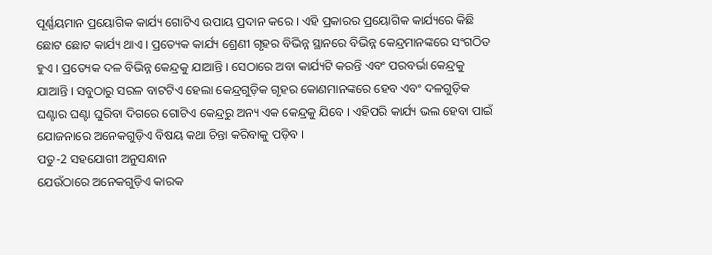ପୂର୍ଣ୍ଣୟମାନ ପ୍ରୟୋଗିକ କାର୍ଯ୍ୟ ଗୋଟିଏ ଉପାୟ ପ୍ରଦାନ କରେ । ଏହି ପ୍ରକାରର ପ୍ରୟୋଗିକ କାର୍ଯ୍ୟରେ କିଛି ଛୋଟ ଛୋଟ କାର୍ଯ୍ୟ ଥାଏ । ପ୍ରତ୍ୟେକ କାର୍ଯ୍ୟ ଶ୍ରେଣୀ ଗୃହର ବିଭିନ୍ନ ସ୍ଥାନରେ ବିଭିନ୍ନ କେନ୍ଦ୍ରମାନଙ୍କରେ ସଂଗଠିତ ହୁଏ । ପ୍ରତ୍ୟେକ ଦଳ ବିଭିନ୍ନ କେନ୍ଦ୍ରକୁ ଯାଆନ୍ତି । ସେଠାରେ ଅବା କାର୍ଯ୍ୟଟି କରନ୍ତି ଏବଂ ପରବର୍ଭା କେନ୍ଦ୍ରକୁ ଯାଆନ୍ତି । ସବୁଠାରୁ ସରଳ ବାଟଟିଏ ହେଲା କେନ୍ଦ୍ରଗୁଡ଼ିକ ଗୃହର କୋଣମାନଙ୍କରେ ହେବ ଏବଂ ଦଳଗୁଡ଼ିକ ଘଣ୍ଟାର ଘଣ୍ଟା ଘୁରିବା ଦିଗରେ ଗୋଟିଏ କେନ୍ଦ୍ରରୁ ଅନ୍ୟ ଏକ କେନ୍ଦ୍ରକୁ ଯିବେ । ଏହିପରି କାର୍ଯ୍ୟ ଭଲ ହେବା ପାଇଁ ଯୋଜନାରେ ଅନେକଗୁଡ଼ିଏ ବିଷୟ କଥା ଚିନ୍ତା କରିବାକୁ ପଡ଼ିବ ।
ପତୁ-2 ସହଯୋଗୀ ଅନୁସନ୍ଧାନ
ଯେଉଁଠାରେ ଅନେକଗୁଡ଼ିଏ କାରକ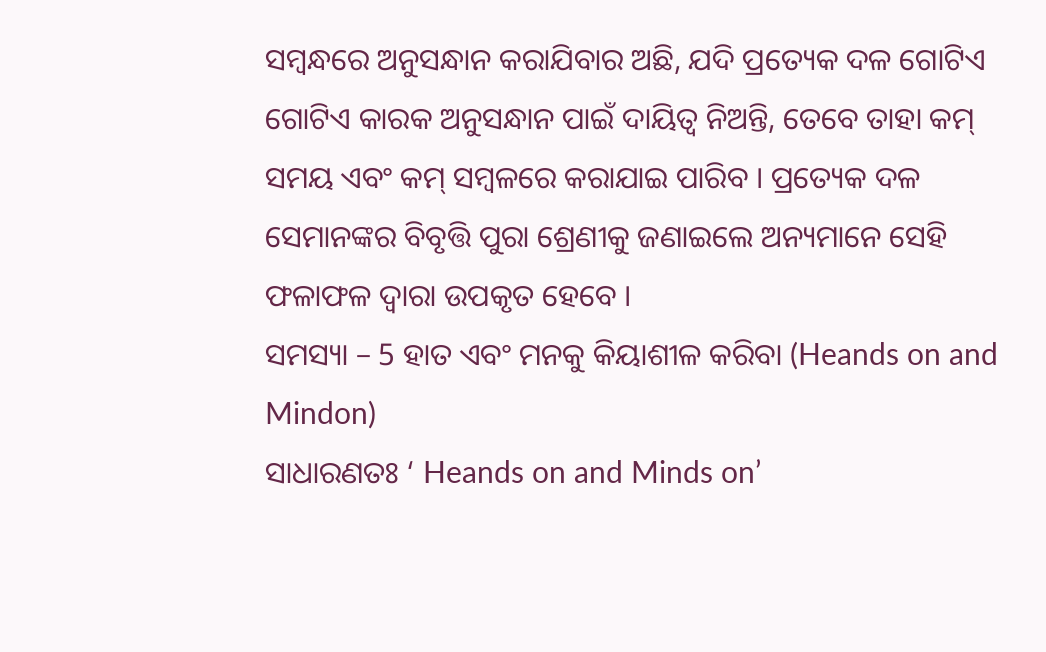ସମ୍ବନ୍ଧରେ ଅନୁସନ୍ଧାନ କରାଯିବାର ଅଛି, ଯଦି ପ୍ରତ୍ୟେକ ଦଳ ଗୋଟିଏ ଗୋଟିଏ କାରକ ଅନୁସନ୍ଧାନ ପାଇଁ ଦାୟିତ୍ଵ ନିଅନ୍ତି, ତେବେ ତାହା କମ୍ ସମୟ ଏବଂ କମ୍ ସମ୍ବଳରେ କରାଯାଇ ପାରିବ । ପ୍ରତ୍ୟେକ ଦଳ ସେମାନଙ୍କର ବିବୃତ୍ତି ପୁରା ଶ୍ରେଣୀକୁ ଜଣାଇଲେ ଅନ୍ୟମାନେ ସେହି ଫଳାଫଳ ଦ୍ଵାରା ଉପକୃତ ହେବେ ।
ସମସ୍ୟା – 5 ହାତ ଏବଂ ମନକୁ କିୟାଶୀଳ କରିବା (Heands on and Mindon)
ସାଧାରଣତଃ ‘ Heands on and Minds on’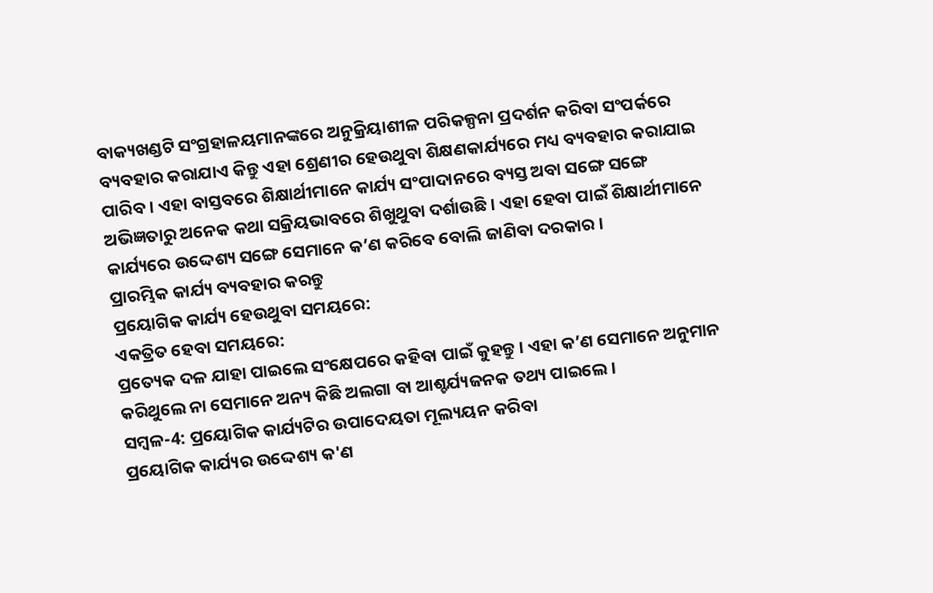ବାକ୍ୟଖଣ୍ଡଟି ସଂଗ୍ରହାଳୟମାନଙ୍କରେ ଅନୁକ୍ରିୟାଶୀଳ ପରିକଳ୍ପନା ପ୍ରଦର୍ଶନ କରିବା ସଂପର୍କରେ ବ୍ୟବହାର କରାଯାଏ କିନ୍ତୁ ଏହା ଶ୍ରେଣୀର ହେଉଥୁବା ଶିକ୍ଷଣକାର୍ଯ୍ୟରେ ମଧ୍ୟ ବ୍ୟବହାର କରାଯାଇ ପାରିବ । ଏହା ବାସ୍ତବରେ ଶିକ୍ଷାର୍ଥୀମାନେ କାର୍ଯ୍ୟ ସଂପାଦାନରେ ବ୍ୟସ୍ତ ଅବା ସଙ୍ଗେ ସଙ୍ଗେ ଅଭିଜ୍ଞତାରୁ ଅନେକ କଥା ସକ୍ରିୟଭାବରେ ଶିଖୁଥୁବା ଦର୍ଶାଉଛି । ଏହା ହେବା ପାଇଁ ଶିକ୍ଷାର୍ଥୀମାନେ କାର୍ଯ୍ୟରେ ଉଦ୍ଦେଶ୍ୟ ସଙ୍ଗେ ସେମାନେ କ’ଣ କରିବେ ବୋଲି ଜାଣିବା ଦରକାର ।
ପ୍ରାରମ୍ଭିକ କାର୍ଯ୍ୟ ବ୍ୟବହାର କରନ୍ତୁ
ପ୍ରୟୋଗିକ କାର୍ଯ୍ୟ ହେଉଥୁବା ସମୟରେ:
ଏକତ୍ରିତ ହେବା ସମୟରେ:
ପ୍ରତ୍ୟେକ ଦଳ ଯାହା ପାଇଲେ ସଂକ୍ଷେପରେ କହିବା ପାଇଁ କୁହନ୍ତୁ । ଏହା କ’ଣ ସେମାନେ ଅନୁମାନ କରିଥୁଲେ ନା ସେମାନେ ଅନ୍ୟ କିଛି ଅଲଗା ବା ଆଶ୍ଚର୍ଯ୍ୟଜନକ ତଥ୍ୟ ପାଇଲେ ।
ସମ୍ବଳ-4: ପ୍ରୟୋଗିକ କାର୍ଯ୍ୟଟିର ଉପାଦେୟତା ମୂଲ୍ୟୟନ କରିବା
ପ୍ରୟୋଗିକ କାର୍ଯ୍ୟର ଉଦ୍ଦେଶ୍ୟ କ'ଣ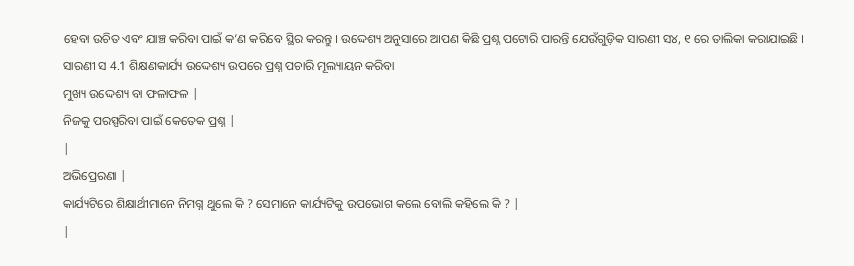ହେବା ଉଚିତ ଏବଂ ଯାଞ୍ଚ କରିବା ପାଇଁ କ’ଣ କରିବେ ସ୍ଥିର କରନ୍ତୁ । ଉଦ୍ଦେଶ୍ୟ ଅନୁସାରେ ଆପଣ କିଛି ପ୍ରଶ୍ନ ପଟୋରି ପାରନ୍ତି ଯେଉଁଗୁଡ଼ିକ ସାରଣୀ ସ୪, ୧ ରେ ତାଲିକା କରାଯାଇଛି ।
ସାରଣୀ ସ 4.1 ଶିକ୍ଷଣକାର୍ଯ୍ୟ ଉଦ୍ଦେଶ୍ୟ ଉପରେ ପ୍ରଶ୍ନ ପଚାରି ମୂଲ୍ୟାୟନ କରିବା
ମୁଖ୍ୟ ଉଦ୍ଦେଶ୍ୟ ବା ଫଳାଫଳ |
ନିଜକୁ ପରସ୍ପରିବା ପାଇଁ କେତେକ ପ୍ରଶ୍ନ |
|
ଅଭିପ୍ରେରଣା |
କାର୍ଯ୍ୟଟିରେ ଶିକ୍ଷାର୍ଥୀମାନେ ନିମଗ୍ନ ଥୁଲେ କି ? ସେମାନେ କାର୍ଯ୍ୟଟିକୁ ଉପଭୋଗ କଲେ ବୋଲି କହିଲେ କି ? |
|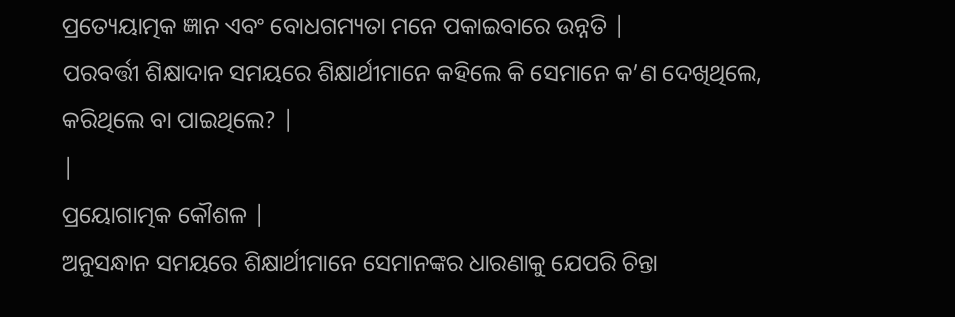ପ୍ରତ୍ୟେୟାତ୍ମକ ଜ୍ଞାନ ଏବଂ ବୋଧଗମ୍ୟତା ମନେ ପକାଇବାରେ ଉନ୍ନତି |
ପରବର୍ତ୍ତୀ ଶିକ୍ଷାଦାନ ସମୟରେ ଶିକ୍ଷାର୍ଥୀମାନେ କହିଲେ କି ସେମାନେ କ’ଣ ଦେଖିଥିଲେ, କରିଥିଲେ ବା ପାଇଥିଲେ? |
|
ପ୍ରୟୋଗାତ୍ମକ କୌଶଳ |
ଅନୁସନ୍ଧାନ ସମୟରେ ଶିକ୍ଷାର୍ଥୀମାନେ ସେମାନଙ୍କର ଧାରଣାକୁ ଯେପରି ଚିନ୍ତା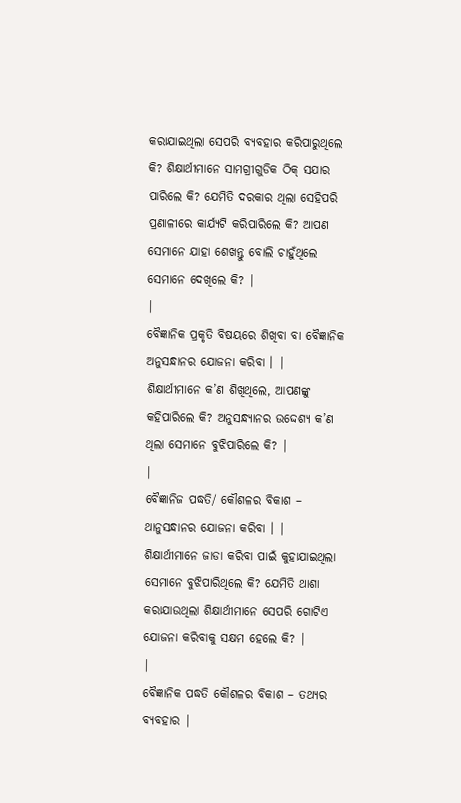କରାଯାଇଥିଲା ସେପରି ବ୍ୟବହାର କରିପାରୁଥିଲେ କି? ଶିକ୍ଷାର୍ଥୀମାନେ ସାମଗ୍ରୀଗୁଡିକ ଠିକ୍ ସଯାର ପାରିଲେ କି? ଯେମିତି ଦରକାର ଥିଲା ସେହିପରି ପ୍ରଣାଳୀରେ କାର୍ଯ୍ୟଟି କରିପାରିଲେ କି? ଆପଣ ସେମାନେ ଯାହା ଶେଖନ୍ତୁ ବୋଲି ଚାହୁଁଥିଲେ ସେମାନେ ଦେଖିଲେ କି? |
|
ବୈଜ୍ଞାନିକ ପ୍ରକୃତି ବିଷୟରେ ଶିଖିବା ବା ବୈଜ୍ଞାନିକ ଅନୁସନ୍ଧାନର ଯୋଜନା କରିବା । |
ଶିକ୍ଷାର୍ଥୀମାନେ କ’ଣ ଶିଖିଥିଲେ, ଆପଣଙ୍କୁ କହିପାରିଲେ କି? ଅନୁସନ୍ଧ୍ୟାନର ଉଦ୍ଦେଶ୍ୟ କ’ଣ ଥିଲା ସେମାନେ ବୁଝିପାରିଲେ କି? |
|
ବୈଜ୍ଞାନିଜ ପଦ୍ଧତି/ କୌଶଳର ବିକାଶ – ଥାନୁସନ୍ଧାନର ଯୋଜନା କରିବା । |
ଶିକ୍ଷାର୍ଥୀମାନେ ଜାଡା କରିବା ପାଇଁ କୁହାଯାଇଥିଲା ସେମାନେ ବୁଝିପାରିଥିଲେ କି? ଯେମିତି ଥାଶା କରାଯାଉଥିଲା ଶିକ୍ଷାର୍ଥୀମାନେ ସେପରି ଗୋଟିଏ ଯୋଜନା କରିବାକୁ ସକ୍ଷମ ହେଲେ କି? |
|
ବୈଜ୍ଞାନିକ ପଦ୍ଧତି କୌଶଳର ବିକାଶ – ତଥ୍ୟର ବ୍ୟବହାର |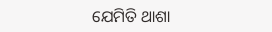ଯେମିତି ଥାଶା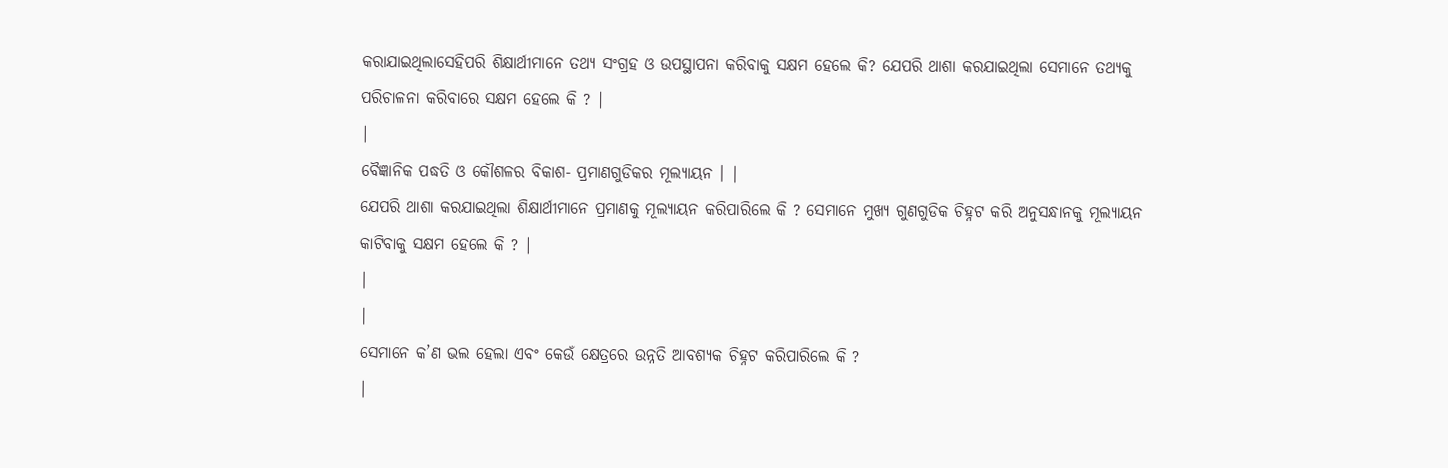କରାଯାଇଥିଲାସେହିପରି ଶିକ୍ଷାର୍ଥୀମାନେ ତଥ୍ୟ ସଂଗ୍ରହ ଓ ଉପସ୍ଥାପନା କରିବାକୁ ସକ୍ଷମ ହେଲେ କି? ଯେପରି ଥାଶା କରଯାଇଥିଲା ସେମାନେ ତଥ୍ୟକୁ ପରିଚାଳନା କରିବାରେ ସକ୍ଷମ ହେଲେ କି ? |
|
ବୈଜ୍ଞାନିକ ପଦ୍ଧତି ଓ କୌଶଳର ବିକାଶ- ପ୍ରମାଣଗୁଡିକର ମୂଲ୍ୟାୟନ । |
ଯେପରି ଥାଶା କରଯାଇଥିଲା ଶିକ୍ଷାର୍ଥୀମାନେ ପ୍ରମାଣକୁ ମୂଲ୍ୟାୟନ କରିପାରିଲେ କି ? ସେମାନେ ମୁଖ୍ୟ ଗୁଣଗୁଡିକ ଚିହ୍ନଟ କରି ଅନୁସନ୍ଧାନକୁ ମୂଲ୍ୟାୟନ କାଟିବାକୁ ସକ୍ଷମ ହେଲେ କି ? |
|
|
ସେମାନେ କ’ଣ ଭଲ ହେଲା ଏବଂ କେଉଁ କ୍ଷେତ୍ରରେ ଉନ୍ନତି ଆବଶ୍ୟକ ଚିହ୍ନଟ କରିପାରିଲେ କି ?
|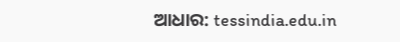ଆଧାର: tessindia.edu.in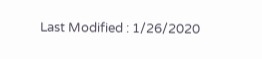Last Modified : 1/26/2020